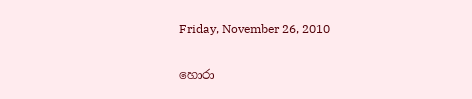Friday, November 26, 2010

හොරා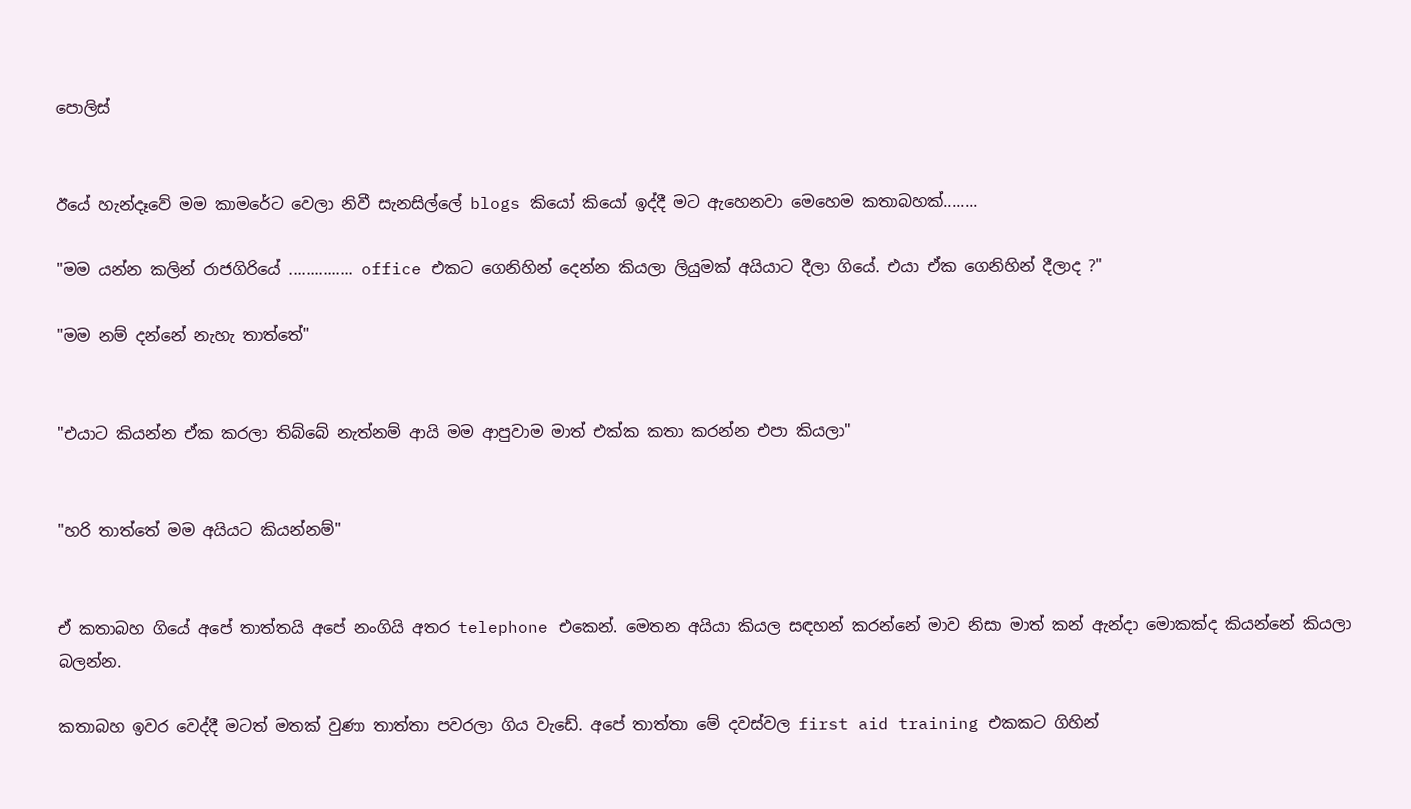පොලිස්


ඊයේ හැන්දෑවේ මම කාමරේට වෙලා නිවී සැනසිල්ලේ blogs කියෝ කියෝ ඉද්දී මට ඇහෙනවා මෙහෙම කතාබහක්........

"මම යන්න කලින් රාජගිරියේ ............... office එකට ගෙනිහින් දෙන්න කියලා ලියුමක් අයියාට දීලා ගියේ. එයා ඒක ගෙනිහින් දීලාද ?"

"මම නම් දන්නේ නැහැ තාත්තේ"


"එයාට කියන්න ඒක කරලා තිබ්බේ නැත්නම් ආයි මම ආපුවාම මාත් එක්ක කතා කරන්න එපා කියලා"


"හරි තාත්තේ මම අයියට කියන්නම්"


ඒ කතාබහ ගියේ අපේ තාත්තයි අපේ නංගියි අතර telephone එකෙන්. මෙතන අයියා කියල සඳහන් කරන්නේ මාව නිසා මාත් කන් ඇන්දා මොකක්ද කියන්නේ කියලා බලන්න.

කතාබහ ඉවර වෙද්දී මටත් මතක් වුණා තාත්තා පවරලා ගිය වැඩේ. අපේ තාත්තා මේ දවස්වල first aid training එකකට ගිහින්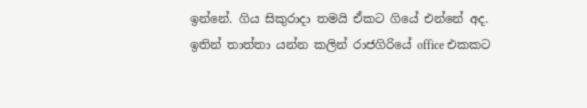ඉන්නේ. ගිය සිකුරාදා තමයි ඒකට ගියේ එන්නේ අද. ඉතින් තාත්තා යන්න කලින් රාජගිරියේ office එකකට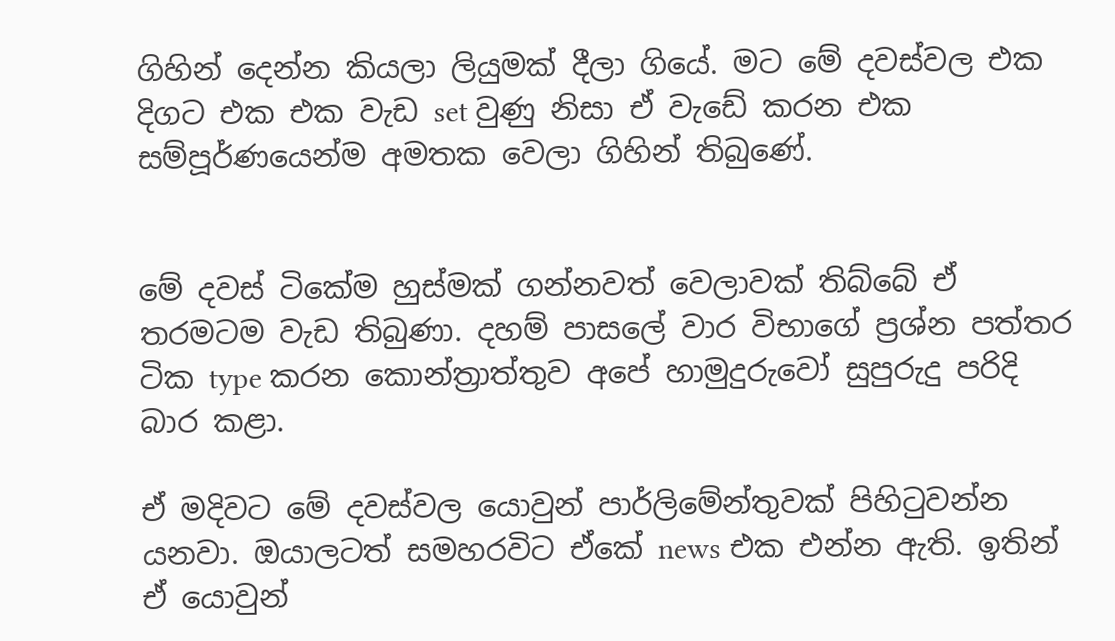ගිහින් දෙන්න කියලා ලියුමක් දීලා ගියේ. මට මේ දවස්වල එක දිගට එක එක වැඩ set වුණු නිසා ඒ වැඩේ කරන එක සම්පූර්ණයෙන්ම අමතක වෙලා ගිහින් තිබුණේ.


මේ දවස් ටිකේම හුස්මක් ගන්නවත් වෙලාවක් තිබ්බේ ඒ තරමටම වැඩ තිබුණා. දහම් පාසලේ වාර විභාගේ ප්‍රශ්න පත්තර ටික type කරන කොන්ත්‍රාත්තුව අපේ හාමුදුරුවෝ සුපුරුදු පරිදි බාර කළා.

ඒ මදිවට මේ දවස්වල යොවුන් පාර්ලිමේන්තුවක් පිහිටුවන්න යනවා. ඔයාලටත් සමහරවිට ඒකේ news එක එන්න ඇති. ඉතින් ඒ යොවුන්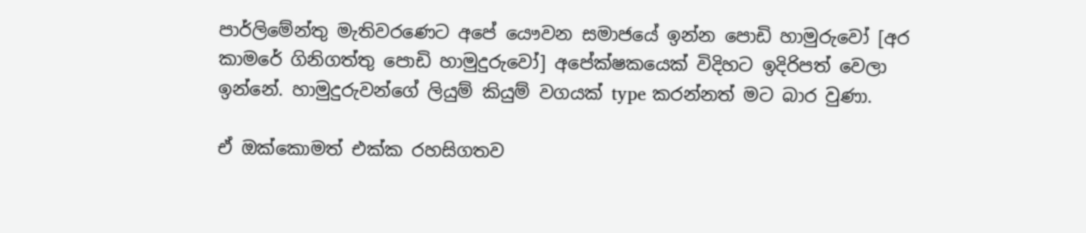පාර්ලිමේන්තු මැතිවරණෙට අපේ යෞවන සමාජයේ ඉන්න පොඩි හාමුරුවෝ [අර කාමරේ ගිනිගත්තු පොඩි හාමුදුරුවෝ] අපේක්ෂකයෙක් විදිහට ඉදිරිපත් වෙලා ඉන්නේ. හාමුදුරුවන්ගේ ලියුම් කියුම් වගයක් type කරන්නත් මට බාර වුණා.

ඒ ඔක්කොමත් එක්ක රහසිගතව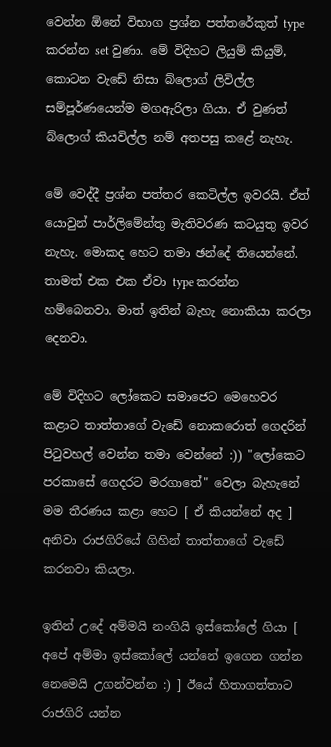වෙන්න ඕනේ විභාග ප්‍රශ්න පත්තරේකුත් type කරන්න set වුණා. මේ විදිහට ලියුම් කියුම්, කොටන වැඩේ නිසා බ්ලොග් ලිවිල්ල සම්පූර්ණයෙන්ම මගඇරිලා ගියා. ඒ වුණත් බ්ලොග් කියවිල්ල නම් අතපසු කළේ නැහැ.

මේ වෙද්දී ප්‍රශ්න පත්තර කෙටිල්ල ඉවරයි. ඒත් යොවුන් පාර්ලිමේන්තු මැතිවරණ කටයුතු ඉවර නැහැ. මොකද හෙට තමා ඡන්දේ තියෙන්නේ. තාමත් එක එක ඒවා type කරන්න හම්බෙනවා. මාත් ඉතින් බැහැ නොකියා කරලා දෙනවා.

මේ විදිහට ලෝකෙට සමාජෙට මෙහෙවර කළාට තාත්තාගේ වැඩේ නොකරොත් ගෙදරින් පිටුවහල් වෙන්න තමා වෙන්නේ :)) "ලෝකෙට පරකාසේ ගෙදරට මරගාතේ" වෙලා බැහැනේ මම තීරණය කළා හෙට [ ඒ කියන්නේ අද ] අනිවා රාජගිරියේ ගිහින් තාත්තාගේ වැඩේ කරනවා කියලා.

ඉතින් උදේ අම්මයි නංගියි ඉස්කෝලේ ගියා [ අපේ අම්මා ඉස්කෝලේ යන්නේ ඉගෙන ගන්න නෙමෙයි උගන්වන්න :) ] ඊයේ හිතාගත්තාට රාජගිරි යන්න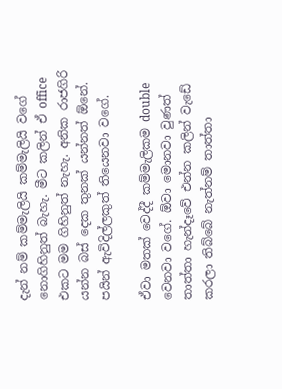දැන් නම් කම්මැලියි කම්මැලියි වගේ නොගිහිනුත් බැහැ. මීට කලින් ඒ office එකට මම ගිහිනුත් නැහැ. අනික රාජගිරි යන්න බස් දෙක තුනක් යන්නත් ඕනේ. පයින් ඇවිදිල්ලකුත් තියෙනවා වගේ.

ඒවා මතක් වෙද්දී කම්මැලිකම double වෙනවා වගේ. ඕවා මොනවා වුණත් තාත්තා හැන්දෑවේ එන්න කලින් වැඩේ කරලා තිබ්බේ නැත්නම් තාත්තා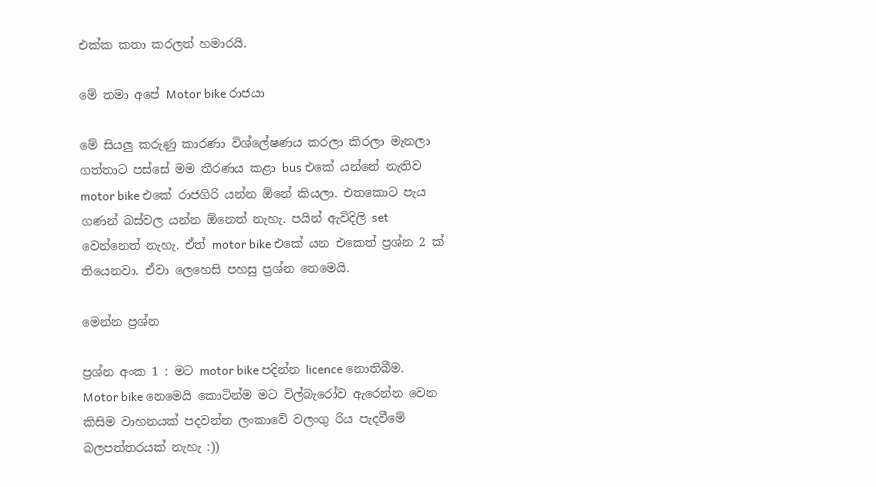එක්ක කතා කරලත් හමාරයි.

මේ තමා අපේ Motor bike රාජයා

මේ සියලු කරුණු කාරණා විශ්ලේෂණය කරලා කිරලා මැනලා ගත්තාට පස්සේ මම තීරණය කළා bus එකේ යන්නේ නැතිව motor bike එකේ රාජගිරි යන්න ඕනේ කියලා. එතකොට පැය ගණන් බස්වල යන්න ඕනෙත් නැහැ. පයින් ඇවිදිලි set වෙන්නෙත් නැහැ. ඒත් motor bike එකේ යන එකෙත් ප්‍රශ්න 2 ක් තියෙනවා. ඒවා ලෙහෙසි පහසු ප්‍රශ්න නෙමෙයි.

මෙන්න ප්‍රශ්න

ප්‍රශ්න අංක 1 : මට motor bike පදින්න licence නොතිබීම. Motor bike නෙමෙයි කොටින්ම මට විල්බැරෝව ඇරෙන්න වෙන කිසිම වාහනයක් පදවන්න ලංකාවේ වලංගු රිය පැදවීමේ බලපත්තරයක් නැහැ :))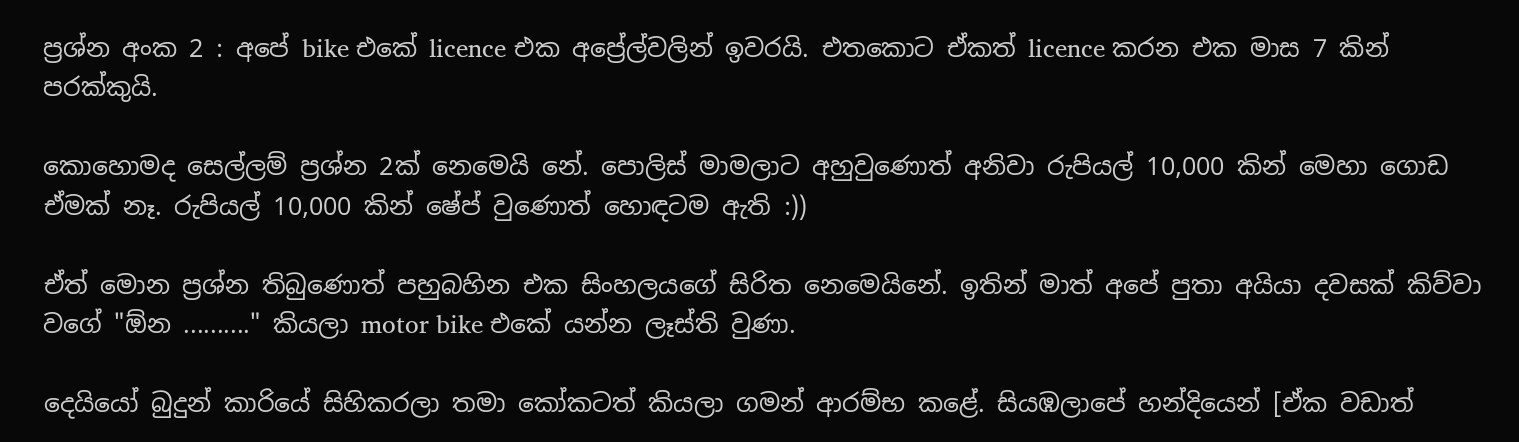ප්‍රශ්න අංක 2 : අපේ bike එකේ licence එක අප්‍රේල්වලින් ඉවරයි. එතකොට ඒකත් licence කරන එක මාස 7 කින් පරක්කුයි.

කොහොමද සෙල්ලම් ප්‍රශ්න 2ක් නෙමෙයි නේ. පොලිස් මාමලාට අහුවුණොත් අනිවා රුපියල් 10,000 කින් මෙහා ගොඩ ඒමක් නෑ. රුපියල් 10,000 කින් ෂේප් වුණොත් හොඳටම ඇති :))

ඒත් මොන ප්‍රශ්න තිබුණොත් පහුබහින එක සිංහලයගේ සිරිත නෙමෙයිනේ. ඉතින් මාත් අපේ පුතා අයියා දවසක් කිව්වා වගේ "ඕන .........." කියලා motor bike එකේ යන්න ලෑස්ති වුණා.

දෙයියෝ බුදුන් කාරියේ සිහිකරලා තමා කෝකටත් කියලා ගමන් ආරම්භ කළේ. සියඹලාපේ හන්දියෙන් [ඒක වඩාත්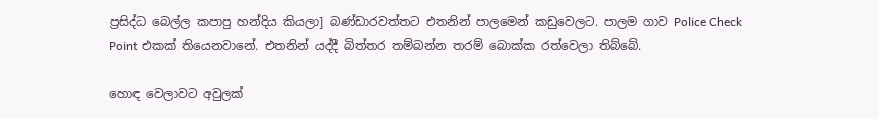ප්‍රසිද්ධ බෙල්ල කපාපු හන්දිය කියලා] බණ්ඩාරවත්තට එතනින් පාලමෙන් කඩුවෙලට. පාලම ගාව Police Check Point එකක් තියෙනවානේ. එතනින් යද්දී බිත්තර තම්බන්න තරම් බොක්ක රත්වෙලා තිබ්බේ.

හොඳ වෙලාවට අවුලක්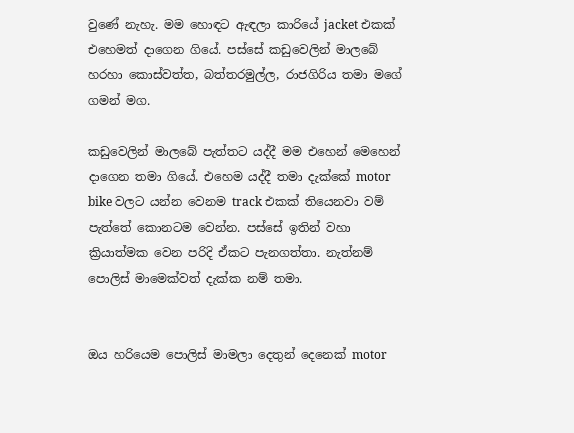වුණේ නැහැ. මම හොඳට ඇඳලා කාරියේ jacket එකක් එහෙමත් දාගෙන ගියේ. පස්සේ කඩුවෙලින් මාලබේ හරහා කොස්වත්ත, බත්තරමුල්ල, රාජගිරිය තමා මගේ ගමන් මග.

කඩුවෙලින් මාලබේ පැත්තට යද්දී මම එහෙන් මෙහෙන් දාගෙන තමා ගියේ. එහෙම යද්දී තමා දැක්කේ motor bike වලට යන්න වෙනම track එකක් තියෙනවා වම් පැත්තේ කොනටම වෙන්න. පස්සේ ඉතින් වහා ක්‍රියාත්මක වෙන පරිදි ඒකට පැනගත්තා. නැත්නම් පොලිස් මාමෙක්වත් දැක්ක නම් තමා.


ඔය හරියෙම පොලිස් මාමලා දෙතුන් දෙනෙක් motor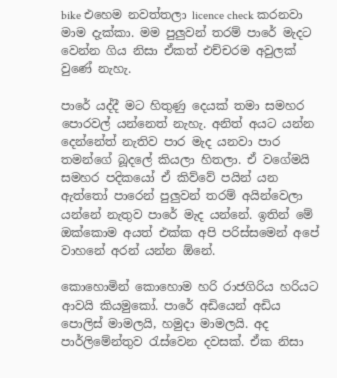bike එහෙම නවත්තලා licence check කරනවා මාම දැක්කා. මම පුලුවන් තරම් පාරේ මැදට වෙන්න ගිය නිසා ඒකත් එච්චරම අවුලක් වුණේ නැහැ.

පාරේ යද්දී මට හිතුණු දෙයක් තමා සමහර පොරවල් යන්නෙත් නැහැ. අනිත් අයට යන්න දෙන්නේත් නැතිව පාර මැද යනවා පාර තමන්ගේ බූදලේ කියලා හිතලා. ඒ වගේමයි සමහර පදිකයෝ ඒ කිව්වේ පයින් යන ඇත්තෝ පාරෙන් පුලුවන් තරම් අයින්වෙලා යන්නේ නැතුව පාරේ මැද යන්නේ. ඉතින් මේ ඔක්කොම අයත් එක්ක අපි පරිස්සමෙන් අපේ වාහනේ අරන් යන්න ඕනේ.

කොහොමින් කොහොම හරි රාජගිරිය හරියට ආවයි කියමුකෝ. පාරේ අඩියෙන් අඩිය පොලිස් මාමලයි, හමුදා මාමලයි. අද පාර්ලිමේන්තුව රැස්වෙන දවසක්. ඒක නිසා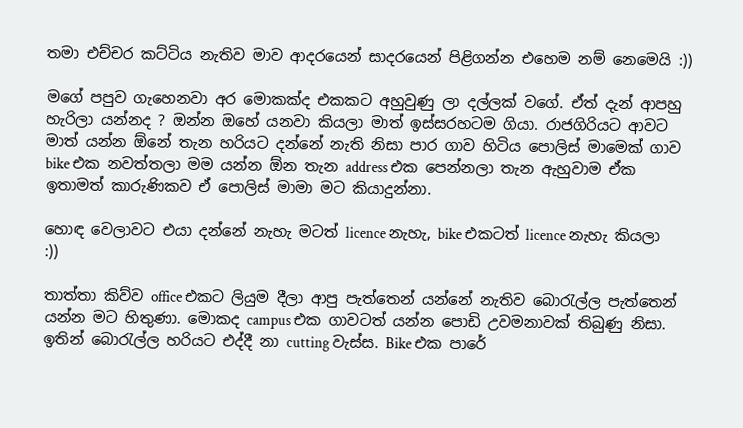තමා එච්චර කට්ටිය නැතිව මාව ආදරයෙන් සාදරයෙන් පිළිගන්න එහෙම නම් නෙමෙයි :))

මගේ පපුව ගැහෙනවා අර මොකක්ද එකකට අහුවුණු ලා දල්ලක් වගේ. ඒත් දැන් ආපහු හැරිලා යන්නද ? ඔන්න ඔහේ යනවා කියලා මාත් ඉස්සරහටම ගියා. රාජගිරියට ආවට මාත් යන්න ඕනේ තැන හරියට දන්නේ නැති නිසා පාර ගාව හිටිය පොලිස් මාමෙක් ගාව bike එක නවත්තලා මම යන්න ඕන තැන address එක පෙන්නලා තැන ඇහුවාම ඒක ඉතාමත් කාරුණිකව ඒ පොලිස් මාමා මට කියාදුන්නා.

හොඳ වෙලාවට එයා දන්නේ නැහැ මටත් licence නැහැ, bike එකටත් licence නැහැ කියලා :))

තාත්තා කිව්ව office එකට ලියුම දීලා ආපු පැත්තෙන් යන්නේ නැතිව බොරැල්ල පැත්තෙන් යන්න මට හිතුණා. මොකද campus එක ගාවටත් යන්න පොඩි උවමනාවක් තිබුණු නිසා. ඉතින් බොරැල්ල හරියට එද්දී නා cutting වැස්ස. Bike එක පාරේ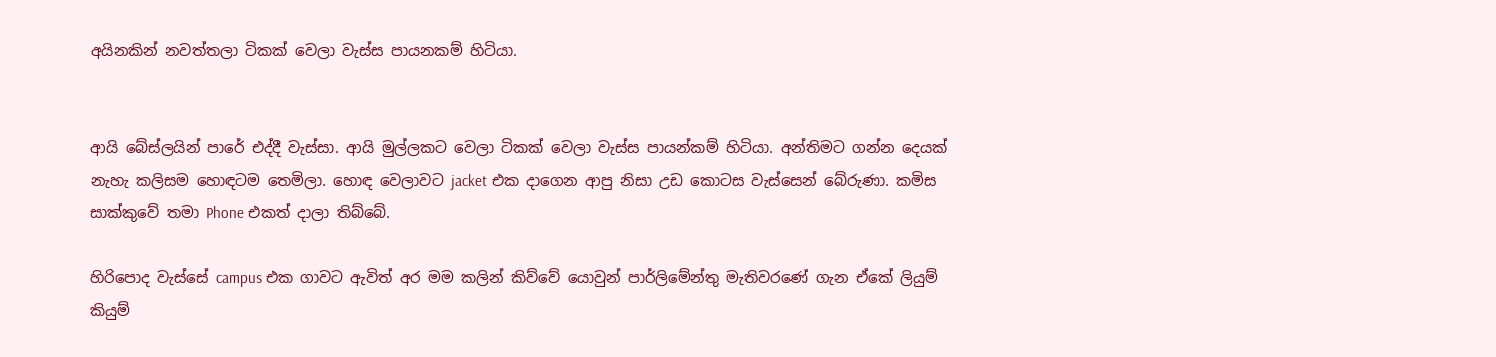අයිනකින් නවත්තලා ටිකක් වෙලා වැස්ස පායනකම් හිටියා.


ආයි බේස්ලයින් පාරේ එද්දී වැස්සා. ආයි මුල්ලකට වෙලා ටිකක් වෙලා වැස්ස පායන්කම් හිටියා. අන්තිමට ගන්න දෙයක් නැහැ කලිසම හොඳටම තෙමිලා. හොඳ වෙලාවට jacket එක දාගෙන ආපු නිසා උඩ කොටස වැස්සෙන් බේරුණා. කමිස සාක්කුවේ තමා Phone එකත් දාලා තිබ්බේ.

හිරිපොද වැස්සේ campus එක ගාවට ඇවිත් අර මම කලින් කිව්වේ යොවුන් පාර්ලිමේන්තු මැතිවරණේ ගැන ඒකේ ලියුම් කියුම්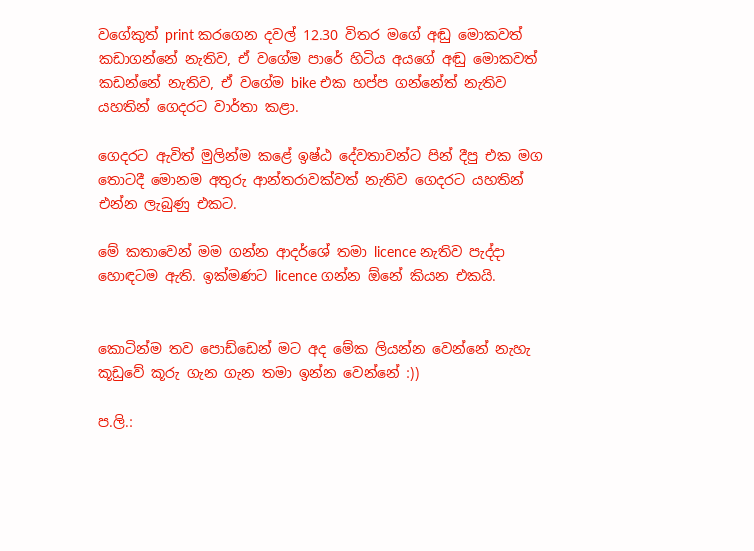වගේකුත් print කරගෙන දවල් 12.30 විතර මගේ අඬු මොකවත් කඩාගන්නේ නැතිව, ඒ වගේම පාරේ හිටිය අයගේ අඬු මොකවත් කඩන්නේ නැතිව, ඒ වගේම bike එක හප්ප ගන්නේත් නැතිව යහතින් ගෙදරට වාර්තා කළා.

ගෙදරට ඇවිත් මුලින්ම කළේ ඉෂ්ඨ දේවතාවන්ට පින් දීපු එක මග තොටදී මොනම අතුරු ආන්තරාවක්වත් නැතිව ගෙදරට යහතින් එන්න ලැබුණු එකට.

මේ කතාවෙන් මම ගන්න ආදර්ශේ තමා licence නැතිව පැද්දා හොඳටම ඇති. ඉක්මණට licence ගන්න ඕනේ කියන එකයි.


කොටින්ම තව පොඩ්ඩෙන් මට අද මේක ලියන්න වෙන්නේ නැහැ කූඩුවේ කූරු ගැන ගැන තමා ඉන්න වෙන්නේ :))

ප.ලි.: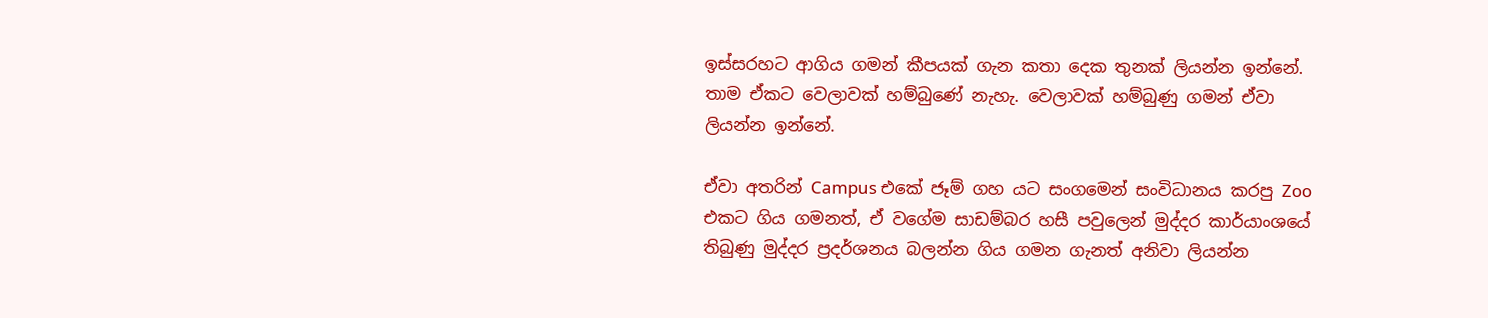ඉස්සරහට ආගිය ගමන් කීපයක් ගැන කතා දෙක තුනක් ලියන්න ඉන්නේ. තාම ඒකට වෙලාවක් හම්බුණේ නැහැ. වෙලාවක් හම්බුණු ගමන් ඒවා ලියන්න ඉන්නේ.

ඒවා අතරින් Campus එකේ ජෑම් ගහ යට සංගමෙන් සංවිධානය කරපු Zoo එකට ගිය ගමනත්, ඒ වගේම සාඩම්බර හසී පවුලෙන් මුද්දර කාර්යාංශයේ තිබුණු මුද්දර ප්‍රදර්ශනය බලන්න ගිය ගමන ගැනත් අනිවා ලියන්න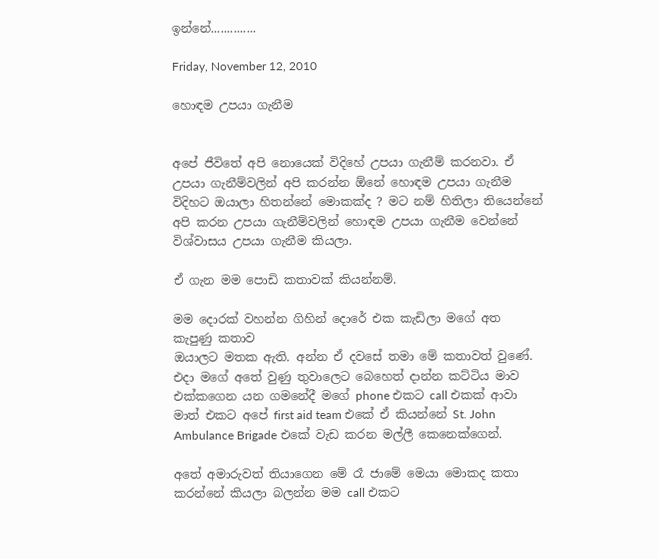ඉන්නේ..............

Friday, November 12, 2010

හොඳම උපයා ගැනීම


අපේ ජීවිතේ අපි නොයෙක් විදිහේ උපයා ගැනීම් කරනවා. ඒ උපයා ගැනීම්වලින් අපි කරන්න ඕනේ හොඳම උපයා ගැනීම විදිහට ඔයාලා හිතන්නේ මොකක්ද ? මට නම් හිතිලා තියෙන්නේ අපි කරන උපයා ගැනීම්වලින් හොඳම උපයා ගැනීම වෙන්නේ විශ්වාසය උපයා ගැනීම කියලා.

ඒ ගැන මම පොඩි කතාවක් කියන්නම්.

මම දොරක් වහන්න ගිහින් දොරේ එක කැඩිලා මගේ අත කැපුණු කතාව
ඔයාලට මතක ඇති. අන්න ඒ දවසේ තමා මේ කතාවත් වුණේ. එදා මගේ අතේ වුණු තුවාලෙට බෙහෙත් දාන්න කට්ටිය මාව එක්කගෙන යන ගමනේදී මගේ phone එකට call එකක් ආවා මාත් එකට අපේ first aid team එකේ ඒ කියන්නේ St. John Ambulance Brigade එකේ වැඩ කරන මල්ලී කෙනෙක්ගෙන්.

අතේ අමාරුවත් තියාගෙන මේ රෑ ජාමේ මෙයා මොකද කතා කරන්නේ කියලා බලන්න මම call එකට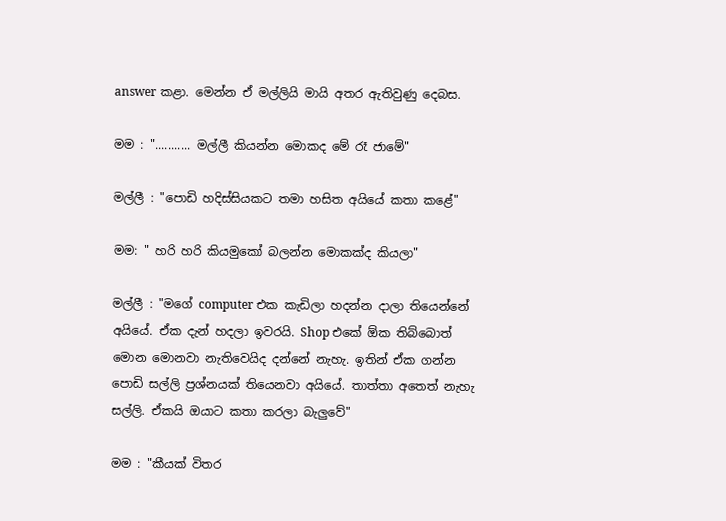answer කළා. මෙන්න ඒ මල්ලියි මායි අතර ඇතිවුණු දෙබස.

මම : "........... මල්ලී කියන්න මොකද මේ රෑ ජාමේ"

මල්ලී : "පොඩි හදිස්සියකට තමා හසිත අයියේ කතා කළේ"

මම: " හරි හරි කියමුකෝ බලන්න මොකක්ද කියලා"

මල්ලී : "මගේ computer එක කැඩිලා හදන්න දාලා තියෙන්නේ අයියේ. ඒක දැන් හදලා ඉවරයි. Shop එකේ ඕක තිබ්බොත් මොන මොනවා නැතිවෙයිද දන්නේ නැහැ. ඉතින් ඒක ගන්න පොඩි සල්ලි ප්‍රශ්නයක් තියෙනවා අයියේ. තාත්තා අතෙත් නැහැ සල්ලි. ඒකයි ඔයාට කතා කරලා බැලුවේ"

මම : "කීයක් විතර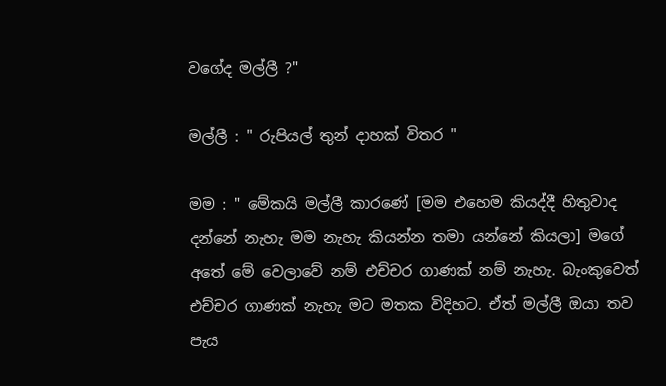වගේද මල්ලී ?"

මල්ලී : " රුපියල් තුන් දාහක් විතර "

මම : " මේකයි මල්ලී කාරණේ [මම එහෙම කියද්දී හිතුවාද දන්නේ නැහැ මම නැහැ කියන්න තමා යන්නේ කියලා] මගේ අතේ මේ වෙලාවේ නම් එච්චර ගාණක් නම් නැහැ. බැංකුවෙත් එච්චර ගාණක් නැහැ මට මතක විදිහට. ඒත් මල්ලී ඔයා තව පැය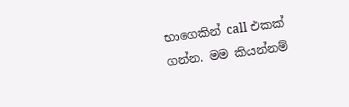භාගෙකින් call එකක් ගන්න. මම කියන්නම්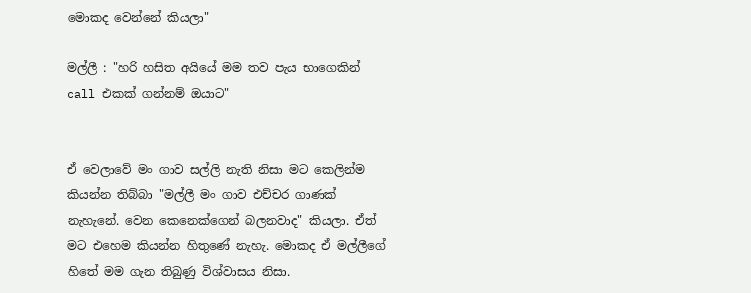මොකද වෙන්නේ කියලා"

මල්ලී : "හරි හසිත අයියේ මම තව පැය භාගෙකින් call එකක් ගන්නම් ඔයාට"


ඒ වෙලාවේ මං ගාව සල්ලි නැති නිසා මට කෙලින්ම කියන්න තිබ්බා "මල්ලී මං ගාව එච්චර ගාණක් නැහැනේ. වෙන කෙනෙක්ගෙන් බලනවාද" කියලා. ඒත් මට එහෙම කියන්න හිතුණේ නැහැ. මොකද ඒ මල්ලීගේ හිතේ මම ගැන තිබුණු විශ්වාසය නිසා.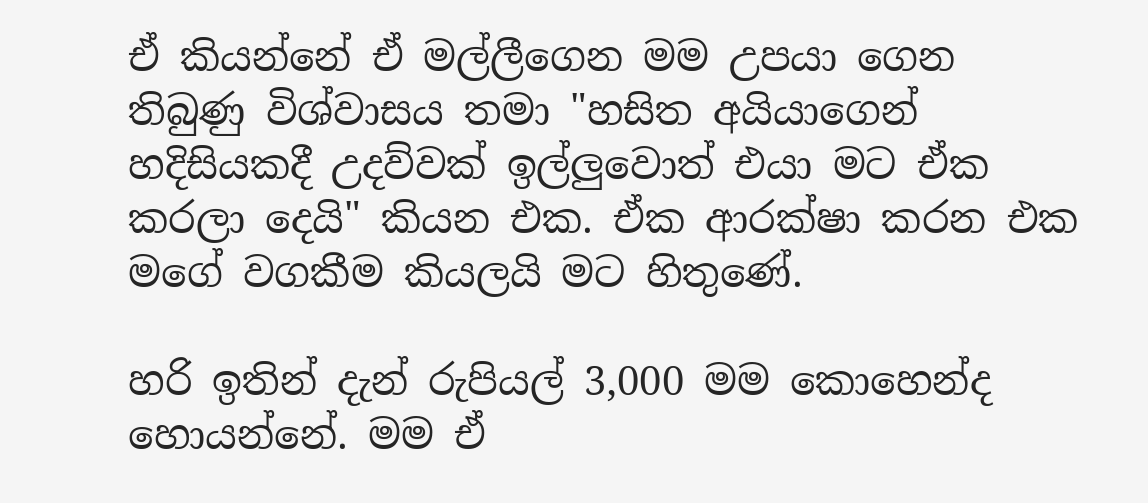ඒ කියන්නේ ඒ මල්ලීගෙන මම උපයා ගෙන තිබුණු විශ්වාසය තමා "හසිත අයියාගෙන් හදිසියකදී උදව්වක් ඉල්ලුවොත් එයා මට ඒක කරලා දෙයි" කියන එක. ඒක ආරක්ෂා කරන එක මගේ වගකීම කියලයි මට හිතුණේ.

හරි ඉතින් දැන් රුපියල් 3,000 මම කොහෙන්ද හොයන්නේ. මම ඒ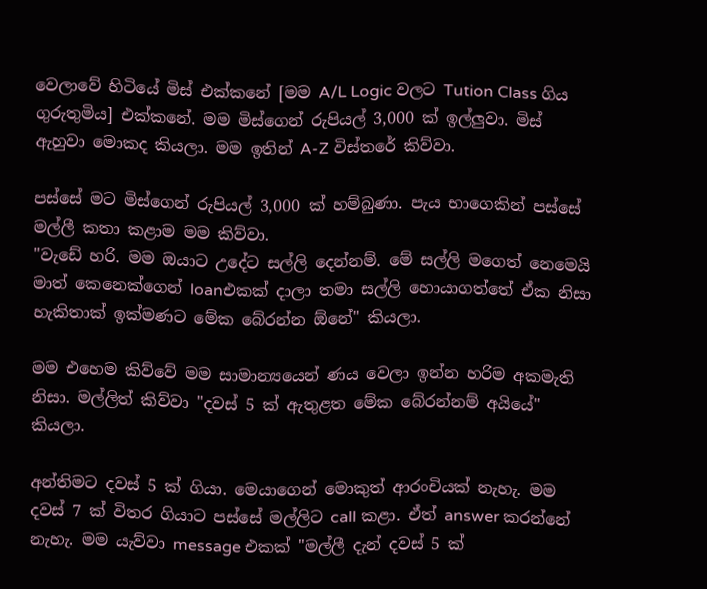වෙලාවේ හිටියේ මිස් එක්කනේ [මම A/L Logic වලට Tution Class ගිය ගුරුතුමිය] එක්කනේ. මම මිස්ගෙන් රුපියල් 3,000 ක් ඉල්ලුවා. මිස් ඇහුවා මොකද කියලා. මම ඉතින් A-Z විස්තරේ කිව්වා.

පස්සේ මට මිස්ගෙන් රුපියල් 3,000 ක් හම්බුණා. පැය භාගෙකින් පස්සේ මල්ලී කතා කළාම මම කිව්වා.
"වැඩේ හරි. මම ඔයාට උදේට සල්ලි දෙන්නම්. මේ සල්ලි මගෙත් නෙමෙයි මාත් කෙනෙක්ගෙන් loanඑකක් දාලා තමා සල්ලි හොයාගත්තේ ඒක නිසා හැකිතාක් ඉක්මණට මේක බේරන්න ඕනේ" කියලා.

මම එහෙම කිව්වේ මම සාමාන්‍යයෙන් ණය වෙලා ඉන්න හරිම අකමැති නිසා. මල්ලිත් කිව්වා "දවස් 5 ක් ඇතුළත මේක බේරන්නම් අයියේ" කියලා.

අන්තිමට දවස් 5 ක් ගියා. මෙයාගෙන් මොකුත් ආරංචියක් නැහැ. මම දවස් 7 ක් විතර ගියාට පස්සේ මල්ලිට call කළා. ඒත් answer කරන්නේ නැහැ. මම යැව්වා message එකක් "මල්ලී දැන් දවස් 5 ක්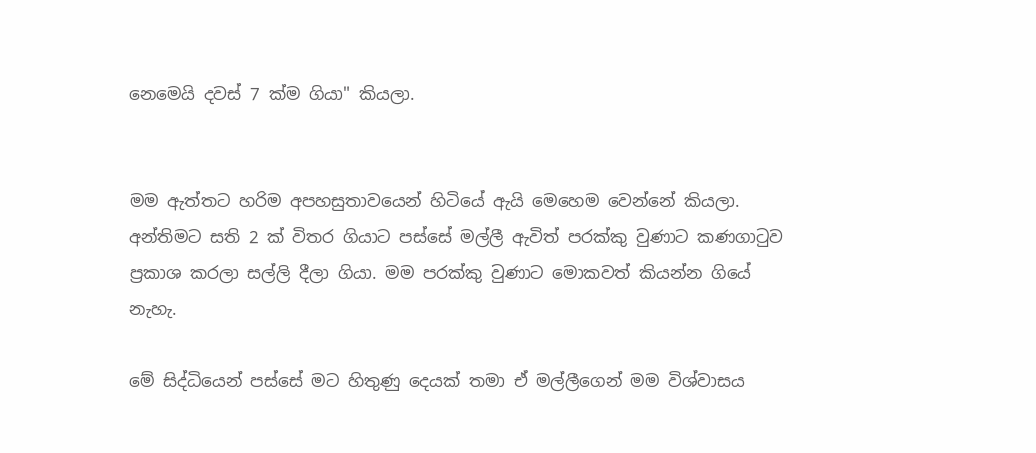නෙමෙයි දවස් 7 ක්ම ගියා" කියලා.


මම ඇත්තට හරිම අපහසුතාවයෙන් හිටියේ ඇයි මෙහෙම වෙන්නේ කියලා. අන්තිමට සති 2 ක් විතර ගියාට පස්සේ මල්ලී ඇවිත් පරක්කු වුණාට කණගාටුව ප්‍රකාශ කරලා සල්ලි දීලා ගියා. මම පරක්කු වුණාට මොකවත් කියන්න ගියේ නැහැ.

මේ සිද්ධියෙන් පස්සේ මට හිතුණු දෙයක් තමා ඒ මල්ලීගෙන් මම විශ්වාසය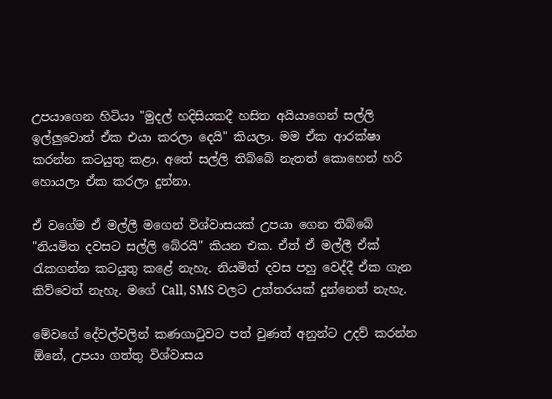උපයාගෙන හිටියා "මුදල් හදිසියකදී හසිත අයියාගෙන් සල්ලි ඉල්ලුවොත් ඒක එයා කරලා දෙයි" කියලා. මම ඒක ආරක්ෂා කරන්න කටයුතු කළා. අතේ සල්ලි තිබ්බේ නැතත් කොහෙන් හරි හොයලා ඒක කරලා දුන්නා.

ඒ වගේම ඒ මල්ලී මගෙන් විශ්වාසයක් උපයා ගෙන තිබ්බේ "නියමිත දවසට සල්ලි බේරයි" කියන එක. ඒත් ඒ මල්ලී ඒක් රැකගන්න කටයුතු කළේ නැහැ. නියමිත් දවස පහු වෙද්දී ඒක ගැන කිව්වෙත් නැහැ. මගේ Call, SMS වලට උත්තරයක් දුන්නෙත් නැහැ.

මේවගේ දේවල්වලින් කණගාටුවට පත් වුණත් අනුන්ට උදව් කරන්න ඕනේ, උපයා ගත්තු විශ්වාසය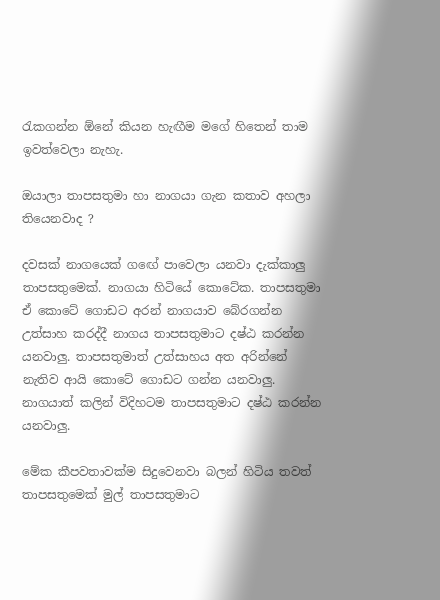රැකගන්න ඕනේ කියන හැඟීම මගේ හිතෙන් තාම ඉවත්වෙලා නැහැ.

ඔයාලා තාපසතුමා හා නාගයා ගැන කතාව අහලා තියෙනවාද ?

දවසක් නාගයෙක් ගඟේ පාවෙලා යනවා දැක්කාලු තාපසතුමෙක්. නාගයා හිටියේ කොටේක. තාපසතුමා ඒ කොටේ ගොඩට අරන් නාගයාව බේරගන්න උත්සාහ කරද්දී නාගය තාපසතුමාට දෂ්ඨ කරන්න යනවාලු. තාපසතුමාත් උත්සාහය අත අරින්නේ නැතිව ආයි කොටේ ගොඩට ගන්න යනවාලු. නාගයාත් කලින් විදිහටම තාපසතුමාට දෂ්ඨ කරන්න යනවාලු.

මේක කීපවතාවක්ම සිදුවෙනවා බලන් හිටිය තවත් තාපසතුමෙක් මුල් තාපසතුමාට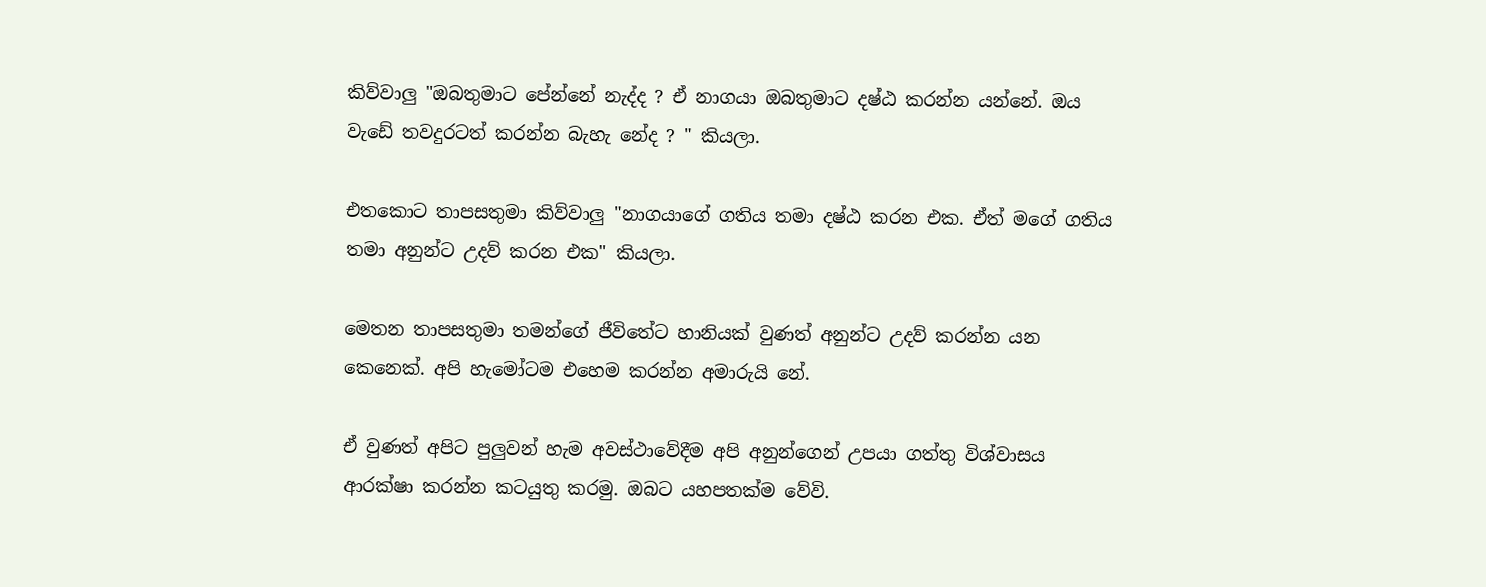කිව්වාලු "ඔබතුමාට පේන්නේ නැද්ද ? ඒ නාගයා ඔබතුමාට දෂ්ඨ කරන්න යන්නේ. ඔය වැඩේ තවදුරටත් කරන්න බැහැ නේද ? " කියලා.

එතකොට තාපසතුමා කිව්වාලු "නාගයාගේ ගතිය තමා දෂ්ඨ කරන එක. ඒත් මගේ ගතිය තමා අනුන්ට උදව් කරන එක" කියලා.

මෙතන තාපසතුමා තමන්ගේ ජීවිතේට හානියක් වුණත් අනුන්ට උදව් කරන්න යන කෙනෙක්. අපි හැමෝටම එහෙම කරන්න අමාරුයි නේ.

ඒ වුණත් අපිට පුලුවන් හැම අවස්ථාවේදීම අපි අනුන්ගෙන් උපයා ගත්තු විශ්වාසය ආරක්ෂා කරන්න කටයුතු කරමු. ඔබට යහපතක්ම වේවි.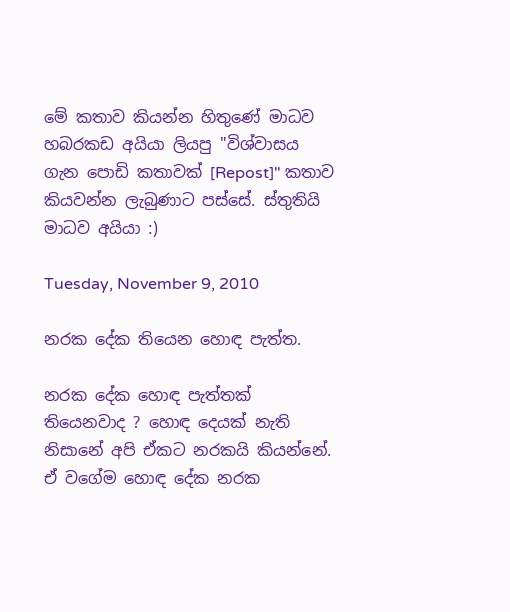මේ කතාව කියන්න හිතුණේ මාධව හබරකඩ අයියා ලියපු "විශ්වාසය ගැන පොඩි කතාවක් [Repost]" කතාව කියවන්න ලැබුණාට පස්සේ. ස්තුතියි මාධව අයියා :)

Tuesday, November 9, 2010

නරක දේක තියෙන හොඳ පැත්ත.

නරක දේක හොඳ පැත්තක් තියෙනවාද ? හොඳ දෙයක් නැති නිසානේ අපි ඒකට නරකයි කියන්නේ. ඒ වගේම හොඳ දේක නරක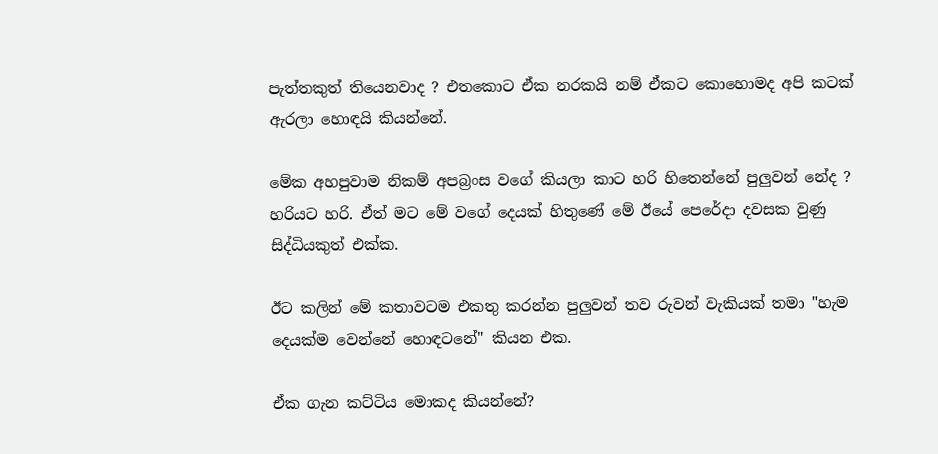පැත්තකුත් තියෙනවාද ? එතකොට ඒක නරකයි නම් ඒකට කොහොමද අපි කටක් ඇරලා හොඳයි කියන්නේ.

මේක අහපුවාම නිකම් අපබ්‍රංස වගේ කියලා කාට හරි හිතෙන්නේ පුලුවන් නේද ? හරියට හරි. ඒත් මට මේ වගේ දෙයක් හිතුණේ මේ ඊයේ පෙරේදා දවසක වුණු සිද්ධියකුත් එක්ක.

ඊට කලින් මේ කතාවටම එකතු කරන්න පුලුවන් තව රුවන් වැකියක් තමා "හැම දෙයක්ම වෙන්නේ හොඳටනේ" කියන එක.

ඒක ගැන කට්ටිය මොකද කියන්නේ?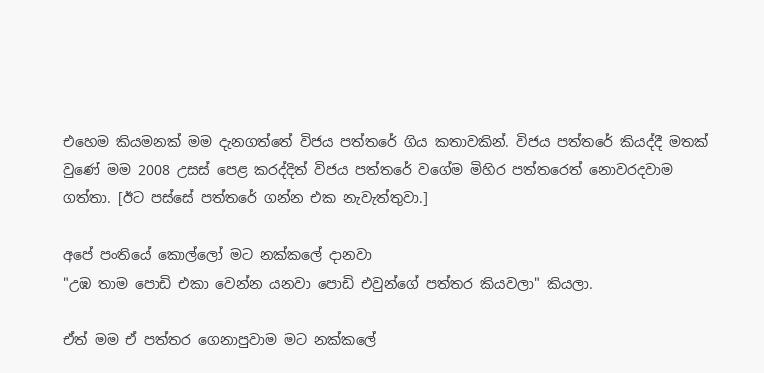එහෙම කියමනක් මම දැනගත්තේ විජය පත්තරේ ගිය කතාවකින්. විජය පත්තරේ කියද්දී මතක් වුණේ මම 2008 උසස් පෙළ කරද්දිත් විජය පත්තරේ වගේම මිහිර පත්තරෙත් නොවරදවාම ගත්තා. [ඊට පස්සේ පත්තරේ ගන්න එක නැවැත්තුවා.]

අපේ පංතියේ කොල්ලෝ මට නක්කලේ දානවා
"උඹ තාම පොඩි එකා වෙන්න යනවා පොඩි එවුන්ගේ පත්තර කියවලා" කියලා.

ඒත් මම ඒ පත්තර ගෙනාපුවාම මට නක්කලේ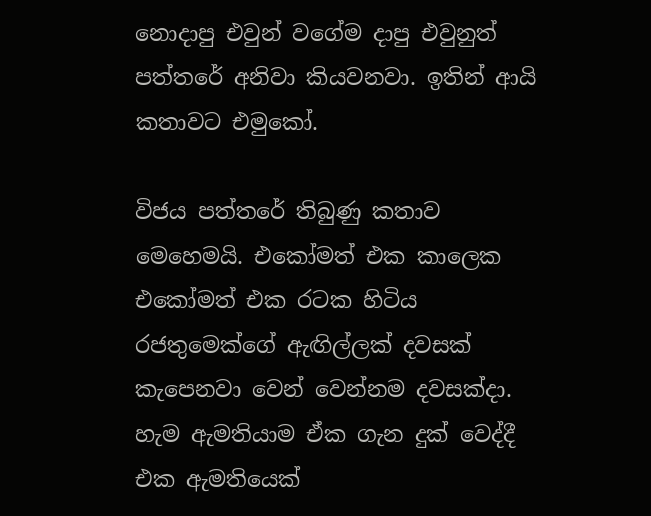නොදාපු එවුන් වගේම දාපු එවුනුත් පත්තරේ අනිවා කියවනවා. ඉතින් ආයි කතාවට එමුකෝ.

විජය පත්තරේ තිබුණු කතාව මෙහෙමයි. එකෝමත් එක කාලෙක එකෝමත් එක රටක හිටිය රජතුමෙක්ගේ ඇඟිල්ලක් දවසක් කැපෙනවා වෙන් වෙන්නම දවසක්දා. හැම ඇමතියාම ඒක ගැන දුක් වෙද්දී එක ඇමතියෙක්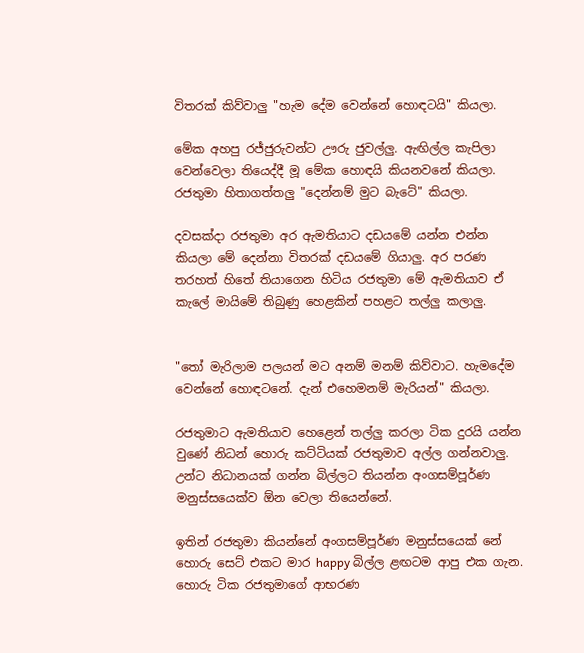විතරක් කිව්වාලු "හැම දේම වෙන්නේ හොඳටයි" කියලා.

මේක අහපු රජ්ජුරුවන්ට ඌරු ජුවල්ලු. ඇඟිල්ල කැපිලා වෙන්වෙලා තියෙද්දී මූ මේක හොඳයි කියනවනේ කියලා. රජතුමා හිතාගත්තලු "දෙන්නම් මුට බැටේ" කියලා.

දවසක්දා රජතුමා අර ඇමතියාට දඩයමේ යන්න එන්න කියලා මේ දෙන්නා විතරක් දඩයමේ ගියාලු. අර පරණ තරහත් හිතේ තියාගෙන හිටිය රජතුමා මේ ඇමතියාව ඒ කැලේ මායිමේ තිබුණු හෙළකින් පහළට තල්ලු කලාලු.


"තෝ මැරිලාම පලයන් මට අනම් මනම් කිව්වාට. හැමදේම වෙන්නේ හොඳටනේ. දැන් එහෙමනම් මැරියන්" කියලා.

රජතුමාට ඇමතියාව හෙළෙන් තල්ලු කරලා ටික දුරයි යන්න වුණේ නිධන් හොරු කට්ටියක් රජතුමාව අල්ල ගන්නවාලු. උන්ට නිධානයක් ගන්න බිල්ලට තියන්න අංගසම්පූර්ණ මනුස්සයෙක්ව ඕන වෙලා තියෙන්නේ.

ඉතින් රජතුමා කියන්නේ අංගසම්පූර්ණ මනුස්සයෙක් නේ හොරු සෙට් එකට මාර happy බිල්ල ළඟටම ආපු එක ගැන. හොරු ටික රජතුමාගේ ආභරණ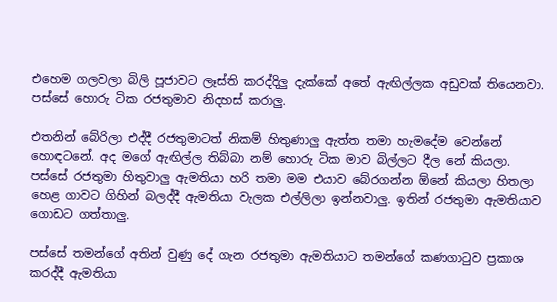එහෙම ගලවලා බිලි පූජාවට ලෑස්ති කරද්දිලු දැක්කේ අතේ ඇඟිල්ලක අඩුවක් තියෙනවා. පස්සේ හොරු ටික රජතුමාව නිදහස් කරාලු.

එතනින් බේරිලා එද්දී රජතුමාටත් නිකම් හිතුණාලු ඇත්ත තමා හැමදේම වෙන්නේ හොඳටනේ. අද මගේ ඇඟිල්ල තිබ්බා නම් හොරු ටික මාව බිල්ලට දීල නේ කියලා. පස්සේ රජතුමා හිතුවාලු ඇමතියා හරි තමා මම එයාව බේරගන්න ඕනේ කියලා හිතලා හෙළ ගාවට ගිහින් බලද්දී ඇමතියා වැලක එල්ලිලා ඉන්නවාලු. ඉතින් රජතුමා ඇමතියාව ගොඩට ගත්තාලු.

පස්සේ තමන්ගේ අතින් වුණු දේ ගැන රජතුමා ඇමතියාට තමන්ගේ කණගාටුව ප්‍රකාශ කරද්දී ඇමතියා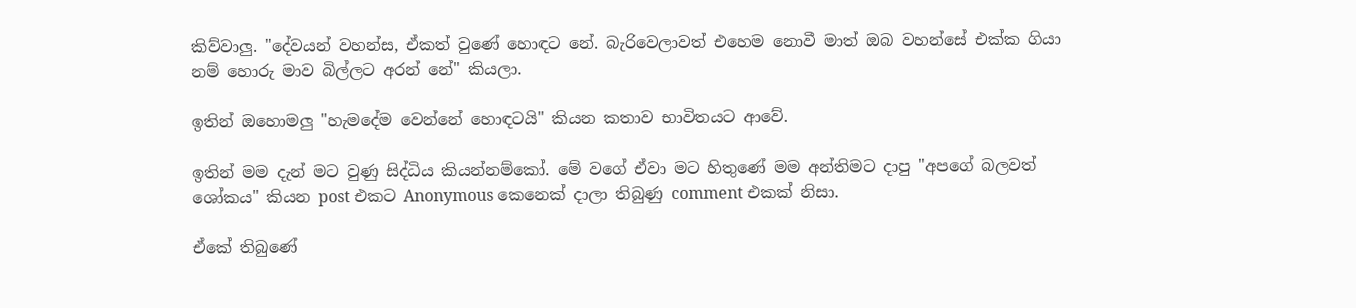කිව්වාලු. "දේවයන් වහන්ස, ඒකත් වුණේ හොඳට නේ. බැරිවෙලාවත් එහෙම නොවී මාත් ඔබ වහන්සේ එක්ක ගියා නම් හොරු මාව බිල්ලට අරන් නේ" කියලා.

ඉතින් ඔහොමලු "හැමදේම වෙන්නේ හොඳටයි" කියන කතාව භාවිතයට ආවේ.

ඉතින් මම දැන් මට වුණු සිද්ධිය කියන්නම්කෝ. මේ වගේ ඒවා මට හිතුණේ මම අන්තිමට දාපු "අපගේ බලවත් ශෝකය" කියන post එකට Anonymous කෙනෙක් දාලා තිබුණු comment එකක් නිසා.

ඒකේ තිබුණේ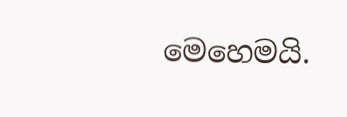මෙහෙමයි.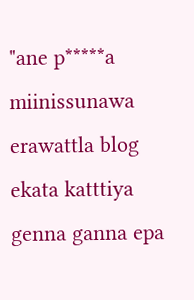"ane p*****a miinissunawa erawattla blog ekata katttiya genna ganna epa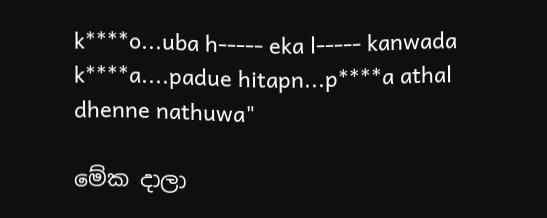k****o...uba h----- eka l----- kanwada k****a....padue hitapn...p****a athal dhenne nathuwa"

මේක දාලා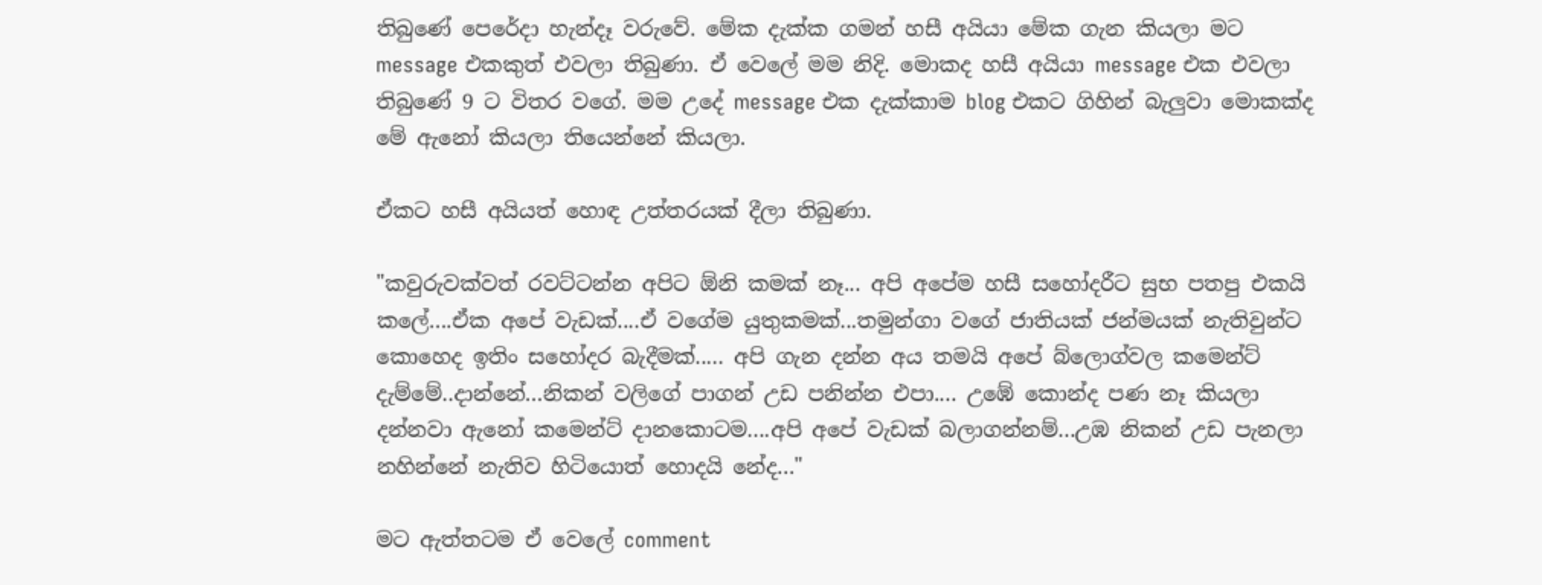තිබුණේ පෙරේදා හැන්දෑ වරුවේ. මේක දැක්ක ගමන් හසී අයියා මේක ගැන කියලා මට message එකකුත් එවලා තිබුණා. ඒ වෙලේ මම නිදි. මොකද හසී අයියා message එක එවලා තිබුණේ 9 ට විතර වගේ. මම උදේ message එක දැක්කාම blog එකට ගිහින් බැලුවා මොකක්ද මේ ඇනෝ කියලා තියෙන්නේ කියලා.

ඒකට හසී අයියත් හොඳ උත්තරයක් දීලා තිබුණා.

"කවුරුවක්වත් රවට්ටන්න අපිට ඕනි කමක් නෑ... අපි අපේම හසී සහෝදරීට සුභ පතපු එකයි කලේ....ඒක අපේ වැඩක්....ඒ වගේම යුතුකමක්‍‍...තමුන්ගා වගේ ජාතියක් ජන්මයක් නැතිවුන්ට කොහෙද ඉතිං සහෝදර බැදීමක්..... අපි ගැන දන්න අය තමයි අපේ බ්ලොග්වල කමෙන්ට් දැම්මේ..දාන්නේ...නිකන් වලිගේ පාගන් උඩ පනින්න එපා.... උඹේ කොන්ද පණ නෑ කියලා දන්නවා ඇනෝ කමෙන්ට් දානකොටම....අපි අපේ වැඩක් බලාගන්නම්...උඹ නිකන් උඩ පැනලා නහින්නේ නැතිව හිටියොත් හොදයි නේද..."

මට ඇත්තටම ඒ වෙලේ comment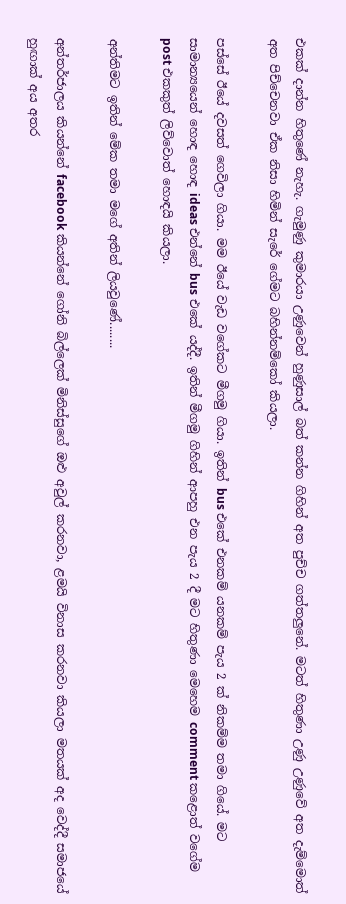එකක් දාන්න හිතුණේ නැහැ. ගැමුණු කුමාරයා උණුවෙන් හුණුසාල් බත් කන්න ගිහින් අත පුච්ච ගත්තලුනේ. මටත් හිතුණා උණු උණුවේ අත දැම්මොත් අත පිච්චෙනවා ඒක නිසා හිමින් සැරේ ගේමට බහින්නම්කෝ කියලා.

පස්සේ ඊයේ දවසත් ගෙවිලා ගියා. මම ඊයේ වැඩ වගේකට මීගමු ගියා. ඉතින් bus එකේ එනකම් යනකම් පැය 2 ක් නිකම්ම තමා ගියේ. මට සාමාන්‍යයෙන් හොඳ හොඳ ideas එන්නේ bus එකේ යද්දී. ඉතින් මීගමු ගිහින් ආපහු එන පැය 2 දී මට හිතුණා මෙහෙම comment කළොත් වගේම post එකකුත් ලිව්වොත් හොඳයි කියලා.

අන්තිමට ඉතින් මේක තමා මගේ අතින් ලියවුණේ........

අන්තර්ජාලය කියන්නේ facebook කියන්නේ ගෝනි බිල්ලෙක් මිනිස්සුගේ ඔළු අවුල් කරනවා, ළමයි විනාස කරනවා කියලා මතයක් අද වෙද්දී සමාජයේ හුඟාක් අය අතර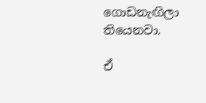ගොඩනැඟිලා තියෙනවා.

ඒ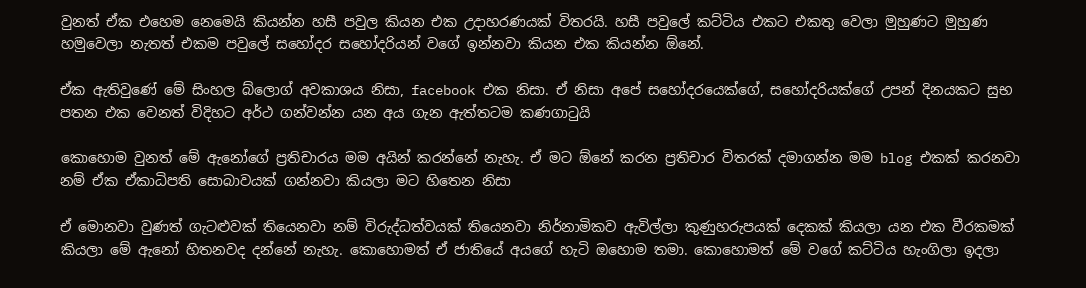වුනත් ඒක එහෙම නෙමෙයි කියන්න හසී පවුල කියන එක උදාහරණයක් විතරයි. හසී පවුලේ කට්ටිය එකට එකතු වෙලා මුහුණට මුහුණ හමුවෙලා නැතත් එකම පවුලේ සහෝදර සහෝදරියන් වගේ ඉන්නවා කියන එක කියන්න ඕනේ.

ඒක ඇතිවුණේ මේ සිංහල බ්ලොග් අවකාශය නිසා, facebook එක නිසා. ඒ නිසා අපේ සහෝදරයෙක්ගේ, සහෝදරියක්ගේ උපන් දිනයකට සුභ පතන එක වෙනත් විදිහට අර්ථ ගන්වන්න යන අය ගැන ඇත්තටම කණගාටුයි

කොහොම වුනත් මේ ඇනෝගේ ප්‍රතිචාරය මම අයින් කරන්නේ නැහැ. ඒ මට ඕනේ කරන ප්‍රතිචාර විතරක් දමාගන්න මම blog එකක් කරනවා නම් ඒක ඒකාධිපති සොබාවයක් ගන්නවා කියලා මට හිතෙන නිසා

ඒ මොනවා වුණත් ගැටළුවක් තියෙනවා නම් විරුද්ධත්වයක් තියෙනවා නිර්නාමිකව ඇවිල්ලා කුණුහරුපයක් දෙකක් කියලා යන එක වීරකමක් කියලා මේ ඇනෝ හිතනවද දන්නේ නැහැ. කොහොමත් ඒ ජාතියේ අයගේ හැටි ඔහොම තමා. කොහොමත් මේ වගේ කට්ටිය හැංගිලා ඉදලා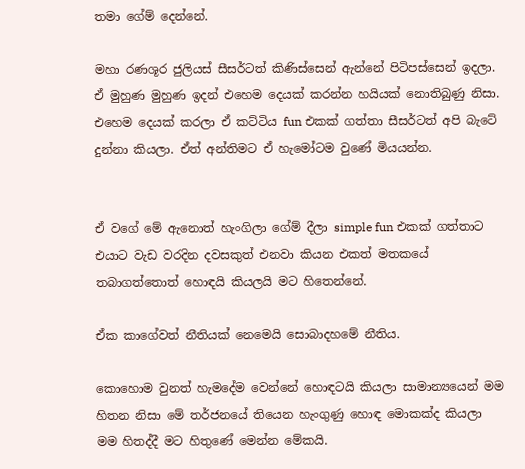තමා ගේම් දෙන්නේ.

මහා රණශූර ජුලියස් සීසර්ටත් කිණිස්සෙන් ඇන්නේ පිටිපස්සෙන් ඉදලා. ඒ මුහුණ මුහුණ ඉදන් එහෙම දෙයක් කරන්න හයියක් නොතිබුණු නිසා. එහෙම දෙයක් කරලා ඒ කට්ටිය fun එකක් ගත්තා සීසර්ටත් අපි බැටේ දුන්නා කියලා. ඒත් අන්තිමට ඒ හැමෝටම වුණේ මියයන්න.


ඒ වගේ මේ ඇනොත් හැංගිලා ගේම් දීලා simple fun එකක් ගත්තාට එයාට වැඩ වරදින දවසකුත් එනවා කියන එකත් මතකයේ තබාගත්තොත් හොඳයි කියලයි මට හිතෙන්නේ.

ඒක කාගේවත් නීතියක් නෙමෙයි සොබාදහමේ නීතිය.

කොහොම වුනත් හැමදේම වෙන්නේ හොඳටයි කියලා සාමාන්‍යයෙන් මම හිතන නිසා මේ තර්ජනයේ තියෙන හැංගුණු හොඳ මොකක්ද කියලා මම හිතද්දී මට හිතුණේ මෙන්න මේකයි.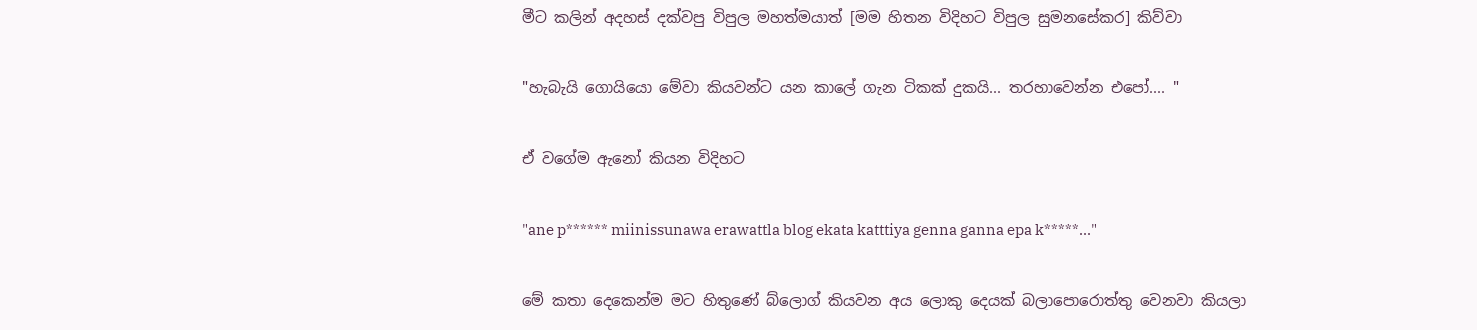මීට කලින් අදහස් දක්වපු විපුල මහත්මයාත් [මම හිතන විදිහට විපුල සුමනසේකර] කිව්වා

"හැබැයි ගොයියො මේවා කියවන්ට යන කාලේ ගැන ටිකක් දුකයි... තරහාවෙන්න එපෝ.... "

ඒ වගේම ඇනෝ කියන විදිහට

"ane p****** miinissunawa erawattla blog ekata katttiya genna ganna epa k*****..."

මේ කතා දෙකෙන්ම මට හිතුණේ බ්ලොග් කියවන අය ලොකු දෙයක් බලාපොරොත්තු වෙනවා කියලා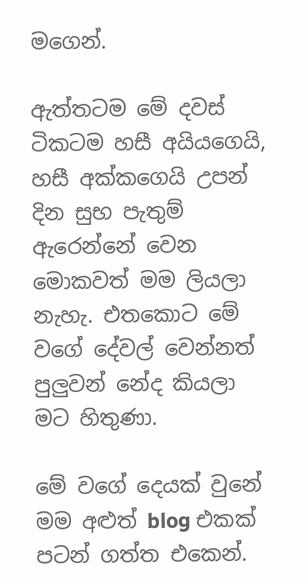මගෙන්.

ඇත්තටම මේ දවස් ටිකටම හසී අයියගෙයි, හසී අක්කගෙයි උපන් දින සුභ පැතුම් ඇරෙන්නේ වෙන මොකවත් මම ලියලා නැහැ. එතකොට මේ වගේ දේවල් වෙන්නත් පුලුවන් නේද කියලා මට හිතුණා.

මේ වගේ දෙයක් වුනේ මම අළුත් blog එකක් පටන් ගත්ත එකෙන්.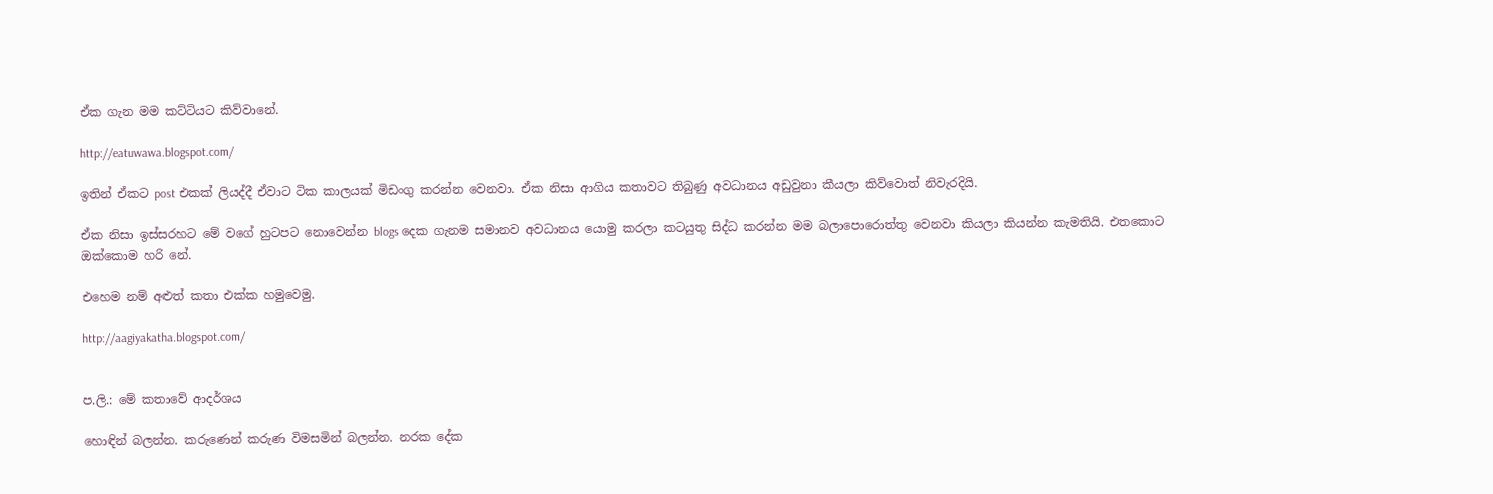ඒක ගැන මම කට්ටියට කිව්වානේ.

http://eatuwawa.blogspot.com/

ඉතින් ඒකට post එකක් ලියද්දී ඒවාට ටික කාලයක් මිඩංගු කරන්න වෙනවා. ඒක නිසා ආගිය කතාවට තිබුණු අවධානය අඩුවුනා කීයලා කිව්වොත් නිවැරදියි.

ඒක නිසා ඉස්සරහට මේ වගේ හුටපට නොවෙන්න blogs දෙක ගැනම සමානව අවධානය යොමු කරලා කටයුතු සිද්ධ කරන්න මම බලාපොරොත්තු වෙනවා කියලා කියන්න කැමතියි. එතකොට ඔක්කොම හරි නේ.

එහෙම නම් අළුත් කතා එක්ක හමුවෙමු.

http://aagiyakatha.blogspot.com/


ප.ලි.: මේ කතාවේ ආදර්ශය

හොඳින් බලන්න. කරුණෙන් කරුණ විමසමින් බලන්න. නරක දේක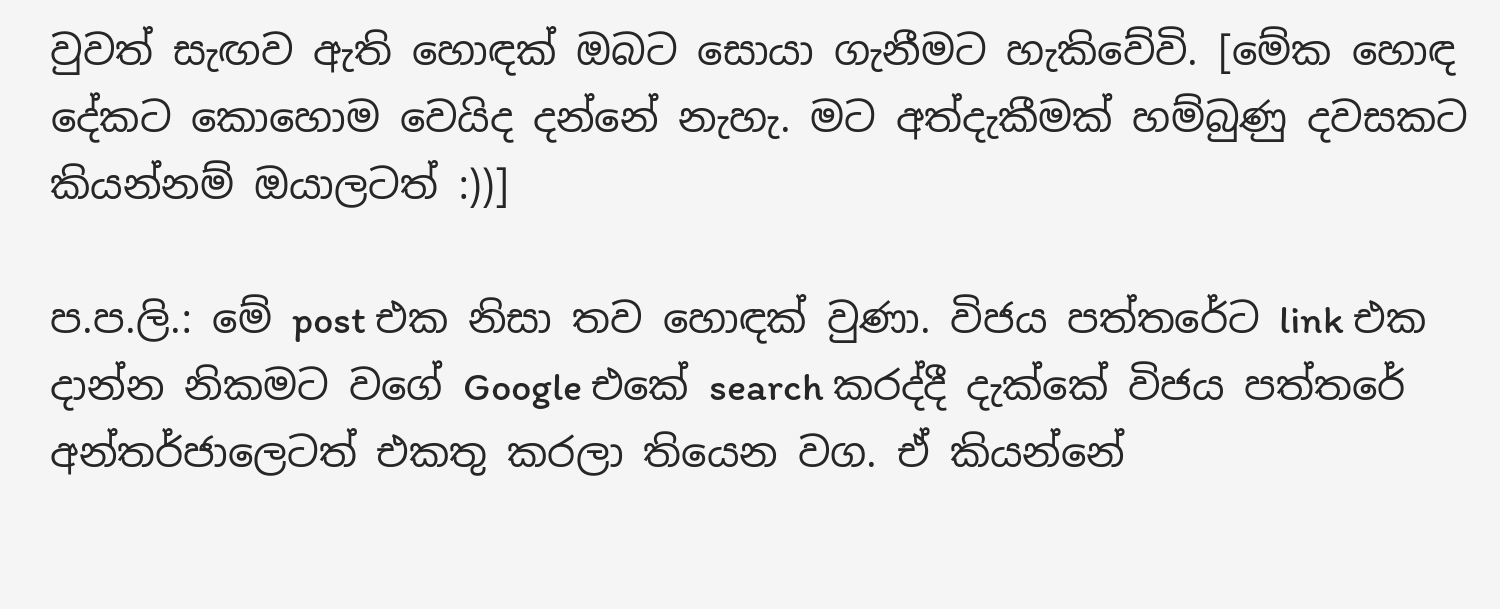වුවත් සැඟව ඇති හොඳක් ඔබට සොයා ගැනීමට හැකිවේවි. [මේක හොඳ දේකට කොහොම වෙයිද දන්නේ නැහැ. මට අත්දැකීමක් හම්බුණු දවසකට කියන්නම් ඔයාලටත් :))]

ප.ප.ලි.: මේ post එක නිසා තව හොඳක් වුණා. විජය පත්තරේට link එක දාන්න නිකමට වගේ Google එකේ search කරද්දී දැක්කේ විජය පත්තරේ අන්තර්ජාලෙටත් එකතු කරලා තියෙන වග. ඒ කියන්නේ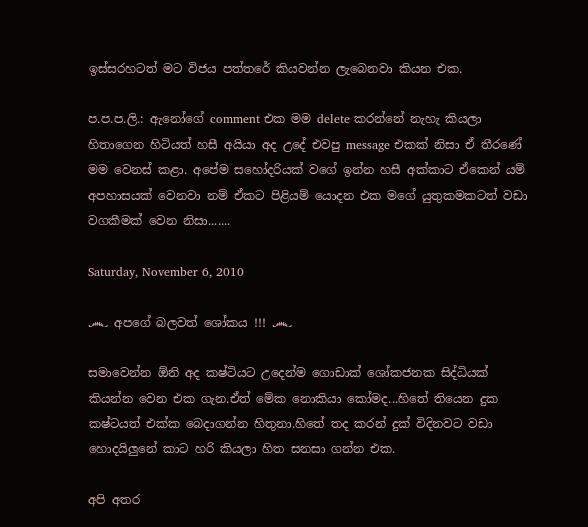ඉස්සරහටත් මට විජය පත්තරේ කියවන්න ලැබෙනවා කියන එක.

ප.ප.ප.ලි.: ඇනෝගේ comment එක මම delete කරන්නේ නැහැ කියලා හිතාගෙන හිටියත් හසී අයියා අද උදේ එවපු message එකක් නිසා ඒ තීරණේ මම වෙනස් කළා. අපේම සහෝදරියක් වගේ ඉන්න හසී අක්කාට ඒකෙන් යම් අපහාසයක් වෙනවා නම් ඒකට පිළියම් යොදන එක මගේ යුතුකමකටත් වඩා වගකීමක් වෙන නිසා.......

Saturday, November 6, 2010

෴ අපගේ බලවත් ශෝකය !!! ෴

සමාවෙන්න ඕනි අද කෂ්ටියට උදෙන්ම ගොඩාක් ශෝකජනක සිද්ධියක් කියන්න වෙන එක ගැන.ඒත් මේක නොකියා කෝමද...හිතේ තියෙන දුක කෂ්ටයත් එක්ක බෙදාගන්න හිතුනා.හිතේ තද කරන් දුක් විදිනවට වඩා හොදයිලුනේ කාට හරි කියලා හිත සනසා ගන්න එක.

අපි අතර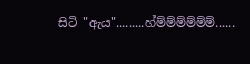සිටි "ඇය".........හ්ම්ම්ම්ම්ම්ම්......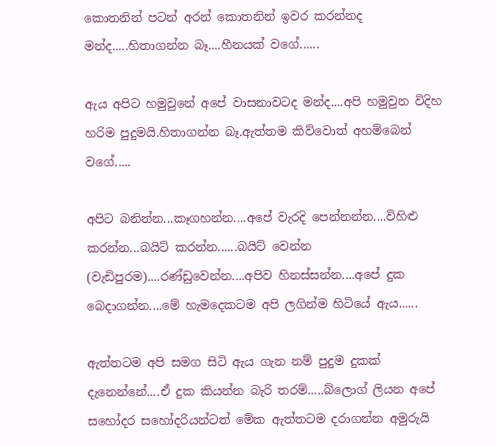කොතනින් පටන් අරන් කොතනින් ඉවර කරන්නද මන්ද.....හිතාගන්න බෑ....හීනයක් වගේ......

ඇය අපිට හමුවුනේ අපේ වාසනාවටද මන්ද....අපි හමුවුන විදිහ හරිම පුදුමයි.හිතාගන්න බෑ.ඇත්තම කිව්වොත් අහම්බෙන් වගේ.....

අපිට බනින්න...කෑගහන්න....අපේ වැරදි පෙන්නන්න....විහිළු කරන්න...බයිට් කරන්න......බයිට් වෙන්න (වැඩිපුරම)....රණ්ඩුවෙන්න....අපිව හිනස්සන්න....අපේ දුක බෙදාගන්න....මේ හැමදෙකටම අපි ලගින්ම හිටියේ ඇය......

ඇත්තටම අපි සමග සිටි ඇය ගැන නම් පුදුම දුකක් දැනෙන්නේ....ඒ දුක කියන්න බැරි තරම්.....බ්ලොග් ලියන අපේ සහෝදර සහෝදරියන්ටත් මේක ඇත්තටම දරාගන්න අමුරුයි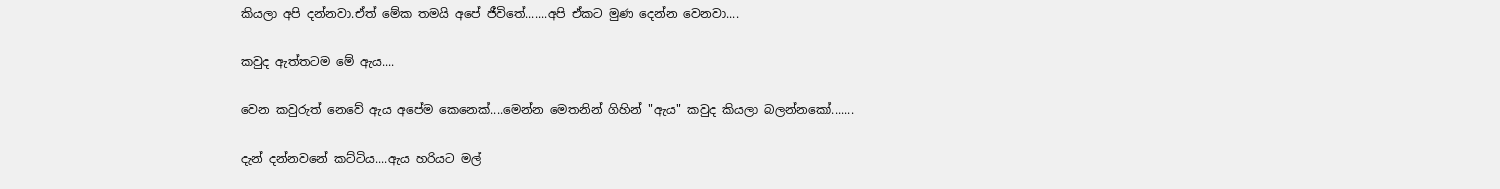කියලා අපි දන්නවා.ඒත් මේක තමයි අපේ ජීවිතේ.......අපි ඒකට මුණ දෙන්න වෙනවා....

කවුද ඇත්තටම මේ ඇය....

වෙන කවුරුත් නෙවේ ඇය අපේම කෙනෙක්....මෙන්න මෙතනින් ගිහින් "ඇය" කවුද කියලා බලන්නකෝ.......

දැන් දන්නවනේ කට්ටිය....ඇය හරියට මල්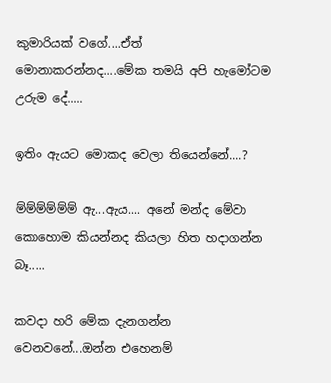කුමාරියක් වගේ....ඒත් මොනාකරන්නද....මේක තමයි අපි හැමෝටම උරුම දේ.....

ඉතිං ඇයට මොකද වෙලා තියෙන්නේ....?

ම්ම්ම්ම්ම්ම් ඇ...ඇය.... අනේ මන්ද මේවා කොහොම කියන්නද කියලා හිත හදාගන්න බෑ.....

කවදා හරි මේක දැනගන්න වෙනවනේ...ඔන්න එහෙනම්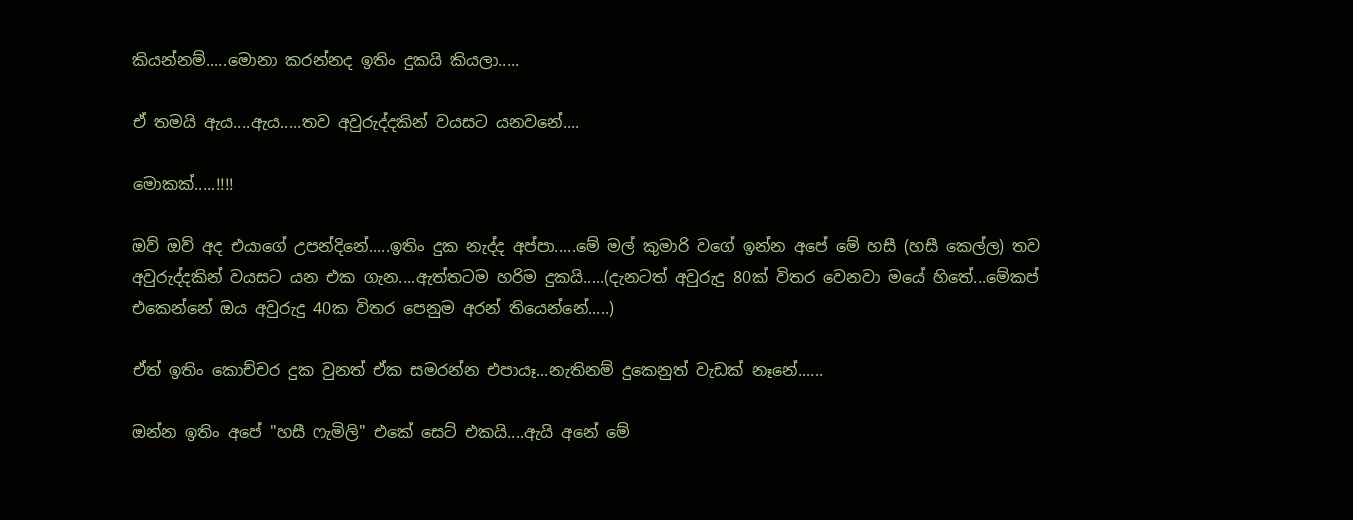කියන්නම්.....මොනා කරන්නද ඉතිං දුකයි කියලා.....

ඒ තමයි ඇය....ඇය.....තව අවුරුද්දකින් වයසට යනවනේ....

මොකක්.....!!!!

ඔව් ඔව් අද එයාගේ උපන්දිනේ.....ඉතිං දුක නැද්ද අප්පා.....මේ මල් කුමාරි වගේ ඉන්න අපේ මේ හසී (හසී කෙල්ල) තව අවුරුද්දකින් වයසට යන එක ගැන....ඇත්තටම හරිම දුකයි.....(දැනටත් අවුරුදු 80ක් විතර වෙනවා මයේ හිතේ‍‍‍‍...මේකප් එකෙන්නේ ඔය අවුරුදු 40ක විතර පෙනුම අරන් තියෙන්නේ.....)

ඒත් ඉතිං කොච්චර දුක වුනත් ඒක සමරන්න එපායෑ...නැතිනම් දුකෙනුත් වැඩක් නෑනේ......

ඔන්න ඉතිං අපේ "හසී ෆැමිලි" එකේ සෙට් එකයි....ඇයි අනේ මේ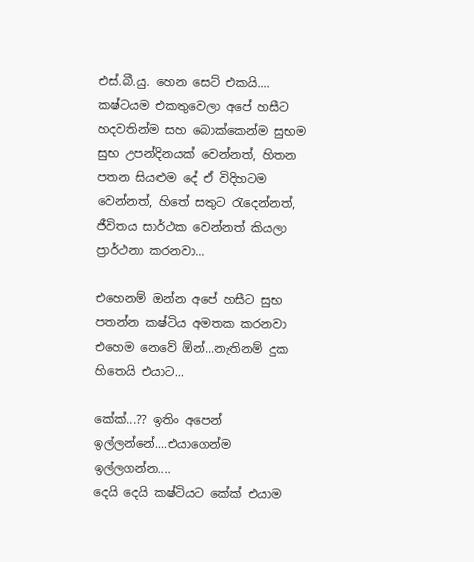එස්.බී.යු. හෙන සෙට් එකයි.... කෂ්ටයම එකතුවෙලා අපේ හසීට හදවතින්ම සහ බොක්කෙන්ම සුභම සුභ උපන්දිනයක් වෙන්නත්, හිතන පතන සියළුම දේ ඒ විදිහටම වෙන්නත්, හිතේ සතුට රැදෙන්නත්, ජීවිතය සාර්ථක වෙන්නත් කියලා ප්‍රාර්ථනා කරනවා...

එහෙනම් ඔන්න අපේ හසීට සුභ පතන්න කෂ්ටිය අමතක කරනවා එහෙම නෙවේ ඕන්...නැතිනම් දුක හිතෙයි එයාට...

කේක්...?? ඉතිං අපෙන් ඉල්ලන්නේ....එයාගෙන්ම ඉල්ලගන්න....
දෙයි දෙයි කෂ්ටියට කේක් එයාම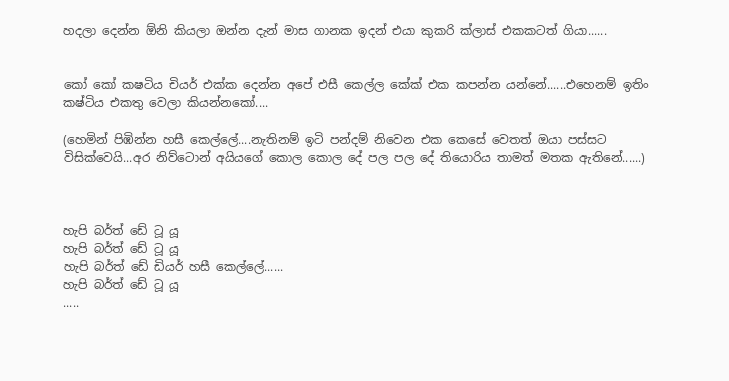හදලා දෙන්න ඕනි කියලා ඔන්න දැන් මාස ගානක ඉදන් එයා කුකරි ක්ලාස් එකකටත් ගියා......


කෝ කෝ කෂටිය චියර් එක්ක දෙන්න අපේ එසී කෙල්ල කේක් එක කපන්න යන්නේ......එහෙනම් ඉතිං කෂ්ටිය එකතු වෙලා කියන්නකෝ....

(හෙමින් පිඹින්න හසී කෙල්ලේ....නැතිනම් ඉටි පන්දම් නිවෙන එක කෙසේ වෙතත් ඔයා පස්සට විසික්වෙයි...අර නිව්ටොන් අයියගේ කොල කොල දේ පල පල දේ තියොරිය තාමත් මතක ඇතිනේ......)



හැපි බර්ත් ඩේ ටූ යූ
හැපි බර්ත් ඩේ ටූ යූ
හැපි බර්ත් ඩේ ඩියර් හසී කෙල්ලේ......
හැපි බර්ත් ඩේ ටූ යූ
.....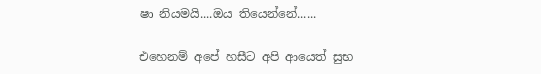ෂා නියමයි....ඔය තියෙන්නේ......

එහෙනම් අපේ හසීට අපි ආයෙත් සුභ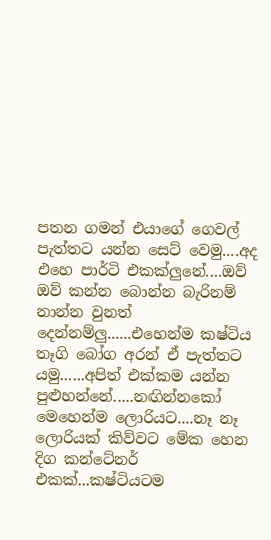පතන ගමන් එයාගේ ගෙවල් පැත්තට යන්න සෙට් වෙමු....අද එහෙ පාර්ටි එකක්ලුනේ....ඔව් ඔව් කන්න බොන්න බැරිනම් නාන්න වුනත් දෙන්නම්ලු......එහෙන්ම කෂ්ටිය තෑගි බෝග අරන් ඒ පැත්තට යමු......අපිත් එක්කම යන්න පුළුහන්නේ.....නඟින්නකෝ මෙහෙන්ම ලොරියට....නෑ නෑ ලොරියක් කිව්වට මේක හෙන දිග කන්ටේනර් එකක්...කෂ්ටියටම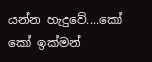යන්න හැදුවේ....කෝ කෝ ඉක්මන්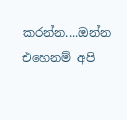කරන්න....ඔන්න එහෙනම් අපි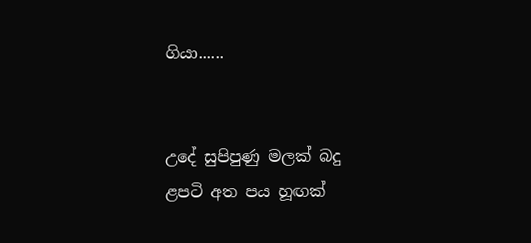ගියා......


උදේ සුපිපුණු මලක් බදු
ළපටි අත පය හූඟක්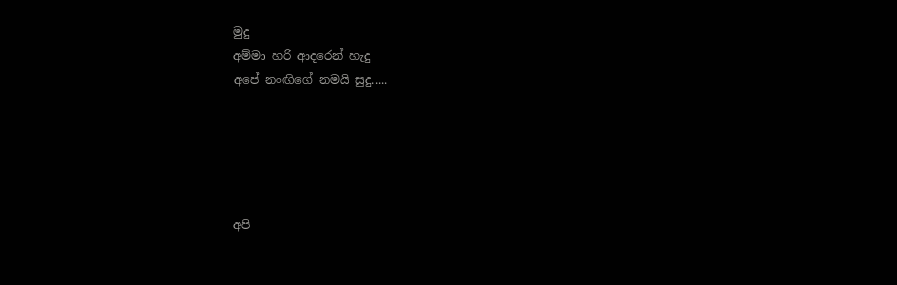මුදු
අම්මා හරි ආදරෙන් හැදු
අපේ නංඟිගේ නමයි සුදු.....





අපි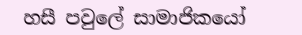හසී පවුලේ සාමාජිකයෝ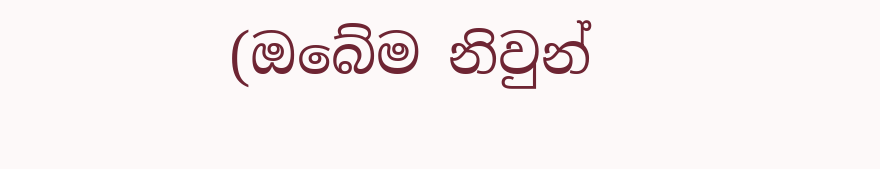(ඔබේම නිවුන්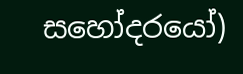සහෝදරයෝ)